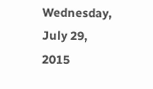Wednesday, July 29, 2015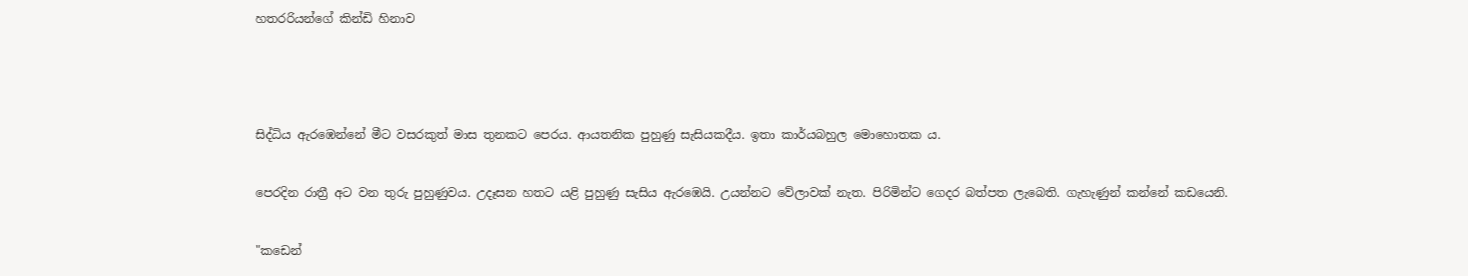හතරරියන්ගේ කින්ඩි හිනාව





සිද්ධිය ඇරඹෙන්නේ මීට වසරකුත් මාස තුනකට පෙරය. ආයතනික පුහුණු සැසියකදීය. ඉතා කාර්යබහුල මොහොතක ය.


පෙරදින රාත්‍රී අට වන තුරු පුහුණුවය. උදෑසන හතට යළි පුහුණු සැසිය ඇරඹෙයි. උයන්නට වේලාවක් නැත. පිරිමින්ට ගෙදර බත්පත ලැබෙති. ගැහැණුන් කන්නේ කඩයෙනි.


"කඩෙන්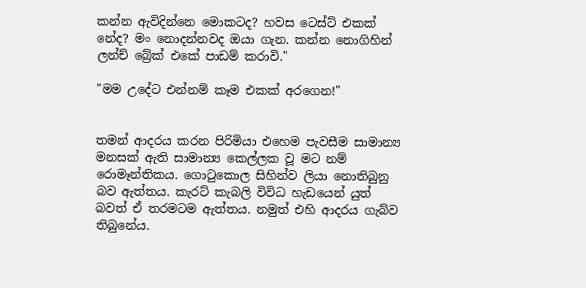කන්න ඇවිදින්නෙ මොකටද? හවස ටෙස්ට් එකක් නේද? මං නොදන්නවද ඔයා ගැන. කන්න නොගිහින් ලන්ච් බ්‍රේක් එකේ පාඩම් කරාවි."

"මම උදේට එන්නම් කෑම එකක් අරගෙන!"


තමන් ආදරය කරන පිරිමියා එහෙම පැවසීම සාමාන්‍ය මනසක් ඇති සාමාන්‍ය කෙල්ලක වූ මට නම් රොමෑන්තිකය. ගොටුකොල සිහින්ව ලියා නොතිබුනු බව ඇත්තය. කැරට් කැබලි විවිධ හැඩයෙන් යුත් බවත් ඒ තරමටම ඇත්තය. නමුත් එහි ආදරය ගැබ්ව තිබුනේය.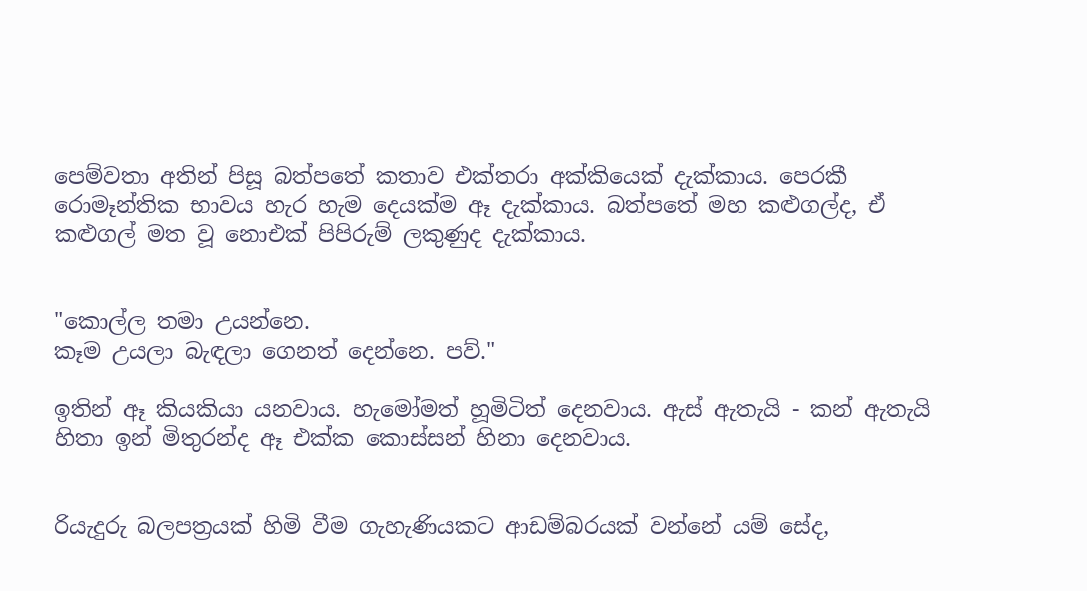පෙම්වතා අතින් පිසූ බත්පතේ කතාව එක්තරා අක්කියෙක් දැක්කාය. පෙරකී රොමෑන්තික භාවය හැර හැම දෙයක්ම ඈ දැක්කාය. බත්පතේ මහ කළුගල්ද, ඒ කළුගල් මත වූ නොඑක් පිපිරුම් ලකුණුද දැක්කාය.


"කොල්ල තමා උයන්නෙ.
කෑම උයලා බැඳලා ගෙනත් දෙන්නෙ. පව්."

ඉතින් ඈ කියකියා යනවාය. හැමෝමත් හූමිටිත් දෙනවාය. ඇස් ඇතැයි - කන් ඇතැයි හිතා ඉන් මිතුරන්ද ඈ එක්ක කොස්සන් හිනා දෙනවාය.


රියැදුරු බලපත්‍රයක් හිමි වීම ගැහැණියකට ආඩම්බරයක් වන්නේ යම් සේද,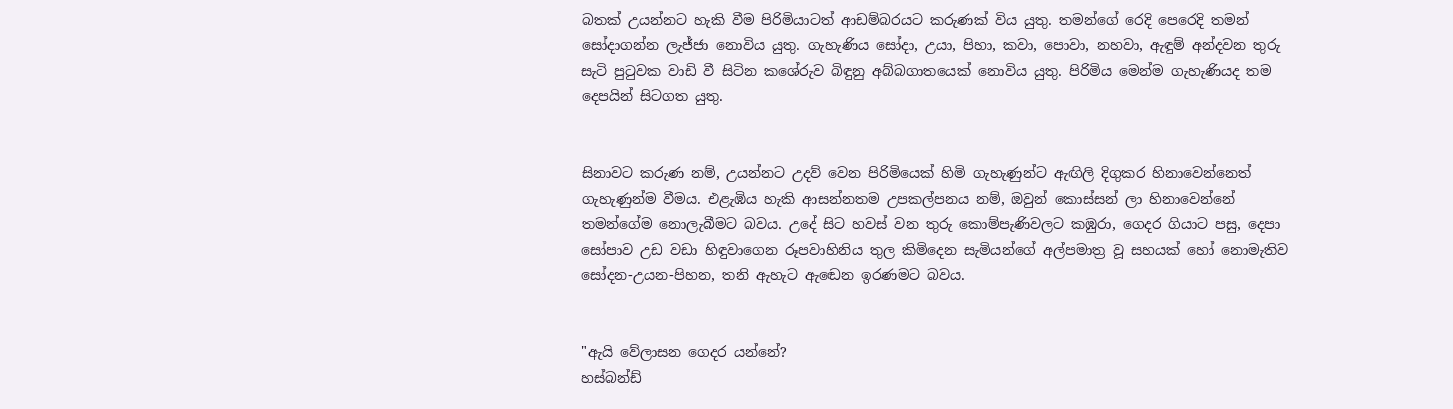බතක් උයන්නට හැකි වීම පිරිමියාටත් ආඩම්බරයට කරුණක් විය යුතු. තමන්ගේ රෙදි පෙරෙදි තමන් සෝදාගන්න ලැජ්ජා නොවිය යුතු. ගැහැණිය සෝදා, උයා, පිහා, කවා, පොවා, නහවා, ඇඳුම් අන්දවන තුරු සැටි පුටුවක වාඩි වී සිටින කශේරුව බිඳුනු අබ්බගාතයෙක් නොවිය යුතු. පිරිමිය මෙන්ම ගැහැණියද තම දෙපයින් සිටගත යුතු.


සිනාවට කරුණ නම්, උයන්නට උදව් වෙන පිරිමියෙක් හිමි ගැහැණුන්ට ඇඟිලි දිගුකර හිනාවෙන්නෙත් ගැහැණුන්ම වීමය. එළැඹිය හැකි ආසන්නතම උපකල්පනය නම්, ඔවුන් කොස්සන් ලා හිනාවෙන්නේ තමන්ගේම නොලැබීමට බවය. උදේ සිට හවස් වන තුරු කොම්පැණිවලට කඹුරා, ගෙදර ගියාට පසු, දෙපා සෝපාව උඩ වඩා හිඳුවාගෙන රූපවාහිනිය තුල කිමිදෙන සැමියන්ගේ අල්පමාත්‍ර වූ සහයක් හෝ නොමැතිව සෝදන-උයන-පිහන, තනි ඇහැට ඇඬෙන ඉරණමට බවය.


"ඇයි වේලාසන ගෙදර යන්නේ?
හස්බන්ඩ්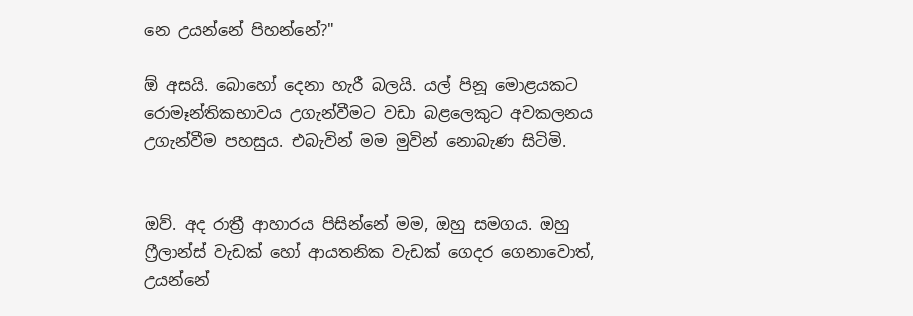නෙ උයන්නේ පිහන්නේ?"

ඕ අසයි. බොහෝ දෙනා හැරී බලයි. යල් පිනූ මොළයකට රොමෑන්තිකභාවය උගැන්වීමට වඩා බළලෙකුට අවකලනය උගැන්වීම පහසුය. එබැවින් මම මුවින් නොබැණ සිටිමි.


ඔව්. අද රාත්‍රී ආහාරය පිසින්නේ මම, ඔහු සමගය. ඔහු ෆ්‍රීලාන්ස් වැඩක් හෝ ආයතනික වැඩක් ගෙදර ගෙනාවොත්, උයන්නේ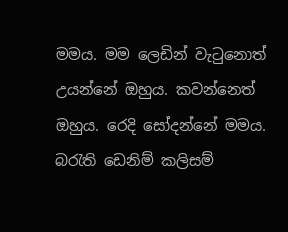මමය. මම ලෙඩින් වැටුනොත් උයන්නේ ඔහුය. කවන්නෙත් ඔහුය. රෙදි සෝදන්නේ මමය. බරැති ඩෙනිම් කලිසම්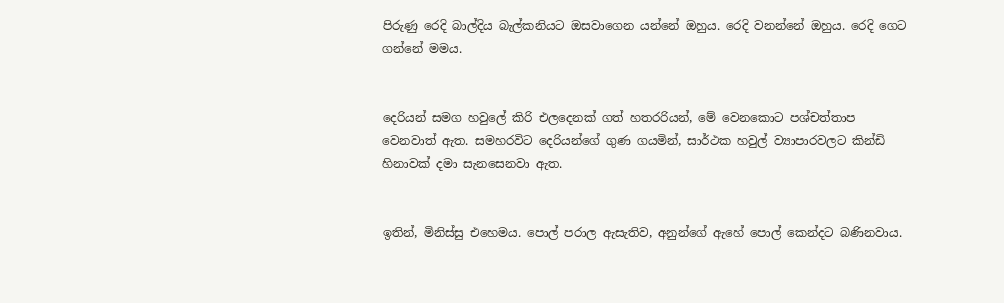පිරුණු රෙදි බාල්දිය බැල්කනියට ඔසවාගෙන යන්නේ ඔහුය. රෙදි වනන්නේ ඔහුය. රෙදි ගෙට ගන්නේ මමය.


දෙරියන් සමග හවුලේ කිරි එලදෙනක් ගත් හතරරියන්, මේ වෙනකොට පශ්චත්තාප වෙනවාත් ඇත. සමහරවිට දෙරියන්ගේ ගුණ ගයමින්, සාර්ථක හවුල් ව්‍යාපාරවලට කින්ඩි හිනාවක් දමා සැනසෙනවා ඇත.


ඉතින්, මිනිස්සු එහෙමය. පොල් පරාල ඇසැතිව, අනුන්ගේ ඇහේ පොල් කෙන්දට බණිනවාය.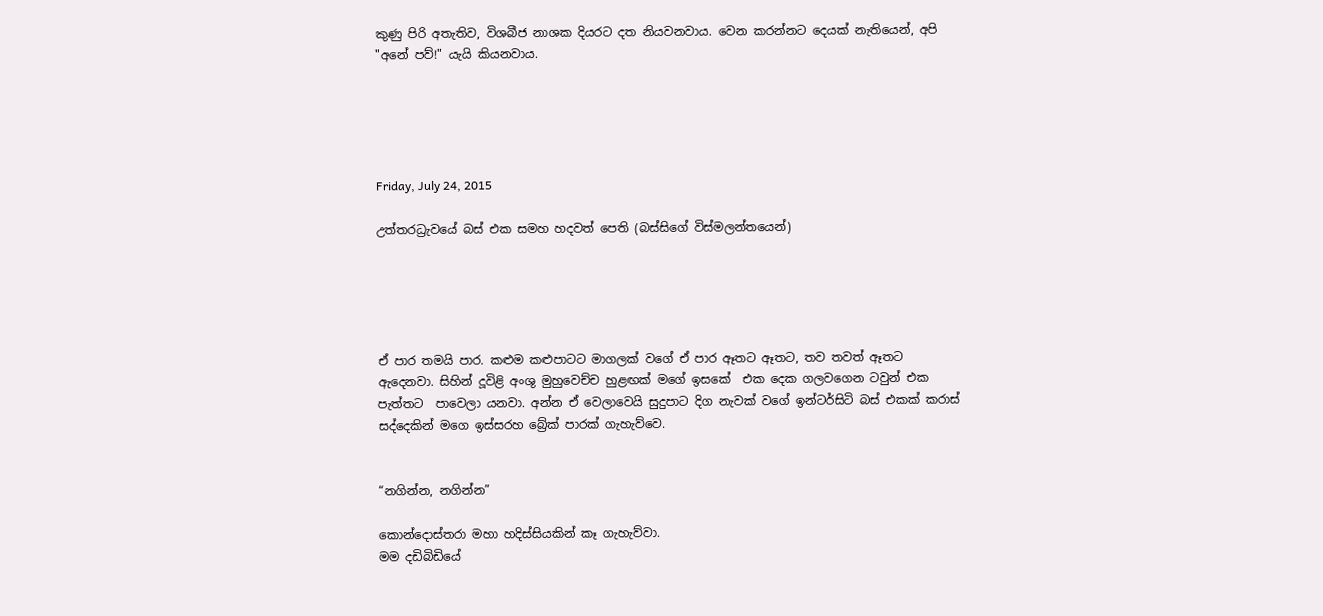කුණු පිරි අතැතිව, විශබීජ නාශක දියරට දත නියවනවාය. වෙන කරන්නට දෙයක් නැතියෙන්, අපි "අනේ පව්!" යැයි කියනවාය.





Friday, July 24, 2015

උත්තරධ්‍රැවයේ බස් එක සමහ හදවත් පෙති (බස්සිගේ විස්මලන්තයෙන්)





ඒ පාර තමයි පාර. කළුම කළුපාටට මාගලක් වගේ ඒ පාර ඈතට ඈතට, තව තවත් ඈතට ඇදෙනවා. සිහින් දූවිළි අංශු මුහුවෙච්ච හුළඟක් මගේ ඉසකේ  එක දෙක ගලවගෙන ටවුන් එක පැත්තට  පාවෙලා යනවා. අන්න ඒ වෙලාවෙයි සුදුපාට දිග නැවක් වගේ ඉන්ටර්සිටි බස් එකක් කරාස් සද්දෙකින් මගෙ ඉස්සරහ බ්‍රේක් පාරක් ගැහැව්වෙ.


“නගින්න, නගින්න”

කොන්දොස්තරා මහා හදිස්සියකින් කෑ ගැහැව්වා.
මම දඩිබිඩියේ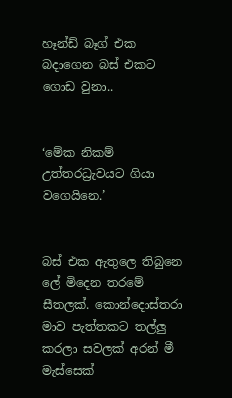හෑන්ඩ් බෑග් එක බදාගෙන බස් එකට ගොඩ වුනා..


‘මේක නිකම් උත්තරධ්‍රැවයට ගියා වගෙයිනෙ.’


බස් එක ඇතුලෙ තිබුනෙ ලේ මිදෙන තරමේ සීතලක්. කොන්දොස්තරා  මාව පැත්තකට තල්ලු කරලා සවලක් අරන් මී මැස්සෙක්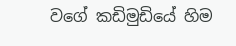වගේ කඩිමුඩියේ හිම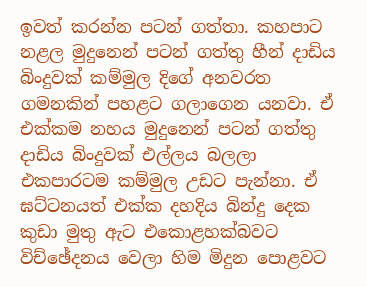ඉවත් කරන්න පටන් ගත්තා. කහපාට නළල මුදුනෙන් පටන් ගත්තු හීන් දාඩිය බිංදුවක් කම්මුල දිගේ අනවරත ගමනකින් පහළට ගලාගෙන යනවා. ඒ එක්කම නහය මුදුනෙන් පටන් ගත්තු දාඩිය බිංදුවක් එල්ලය බලලා එකපාරටම කම්මුල උඩට පැන්නා. ඒ ඝට්ටනයත් එක්ක දහදිය බින්දු දෙක කුඩා මුතු ඇට එකොළහක්බවට විච්ඡේදනය වෙලා හිම මිදුන පොළවට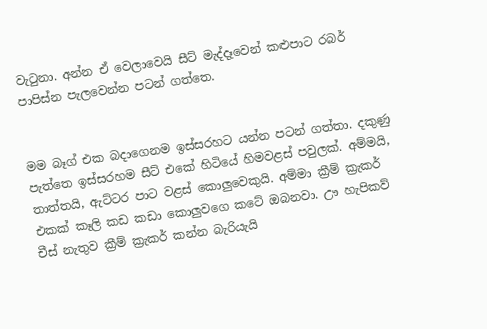වැටුනා. අන්න ඒ වෙලාවෙයි සීට් මැද්දෑවෙන් කළුපාට රබර් පාපිස්න පැලවෙන්න පටන් ගත්තෙ.


මම බෑග් එක බදාගෙනම ඉස්සරහට යන්න පටන් ගත්තා. දකුණු පැත්තෙ ඉස්සරහම සීට් එකේ හිටියේ හිමවළස් පවුලක්. අම්මයි, තාත්තයි, ඇට්ටර පාට වළස් කොලුවෙකුයි. අම්මා ක්‍රීම් ක්‍රැකර් එකක් කෑලි කඩ කඩා කොලුවගෙ කටේ ඔබනවා. ඌ හැපිකව් චීස් නැතුව ක්‍රීම් ක්‍රැකර් කන්න බැරියැයි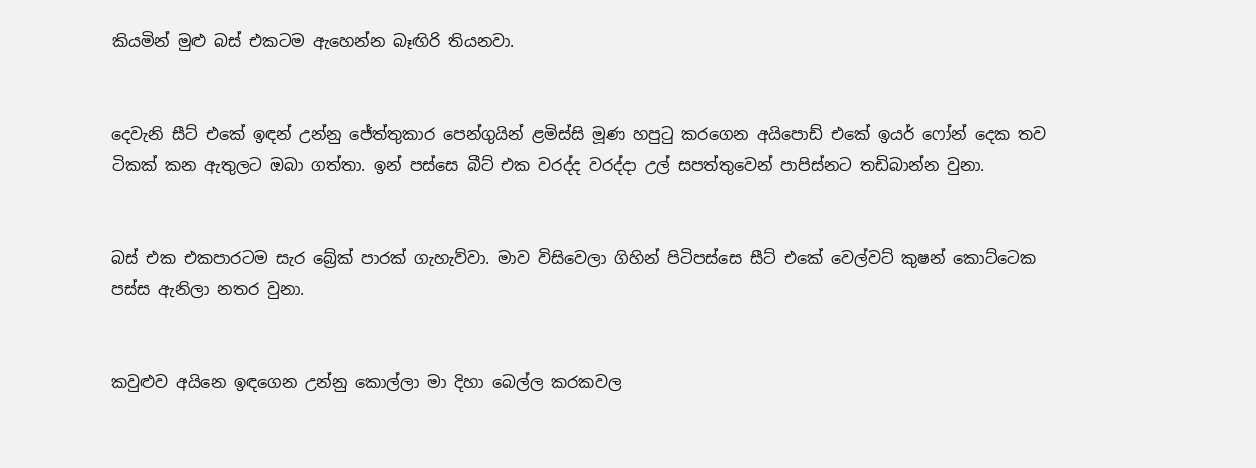කියමින් මුළු බස් එකටම ඇහෙන්න බෑඟිරි තියනවා.


දෙවැනි සීට් එකේ ඉඳන් උන්නු ජේත්තුකාර පෙන්ගුයින් ළමිස්සි මූණ හපුටු කරගෙන අයිපොඩ් එකේ ඉයර් ෆෝන් දෙක තව ටිකක් කන ඇතුලට ඔබා ගත්තා. ඉන් පස්සෙ බීට් එක වරද්ද වරද්දා උල් සපත්තුවෙන් පාපිස්නට තඩිබාන්න වුනා.


බස් එක එකපාරටම සැර බ්‍රේක් පාරක් ගැහැව්වා. මාව විසිවෙලා ගිහින් පිටිපස්සෙ සීට් එකේ වෙල්වට් කුෂන් කොට්ටෙක පස්ස ඇනිලා නතර වුනා.


කවුළුව අයිනෙ ඉඳගෙන උන්නු කොල්ලා මා දිහා බෙල්ල කරකවල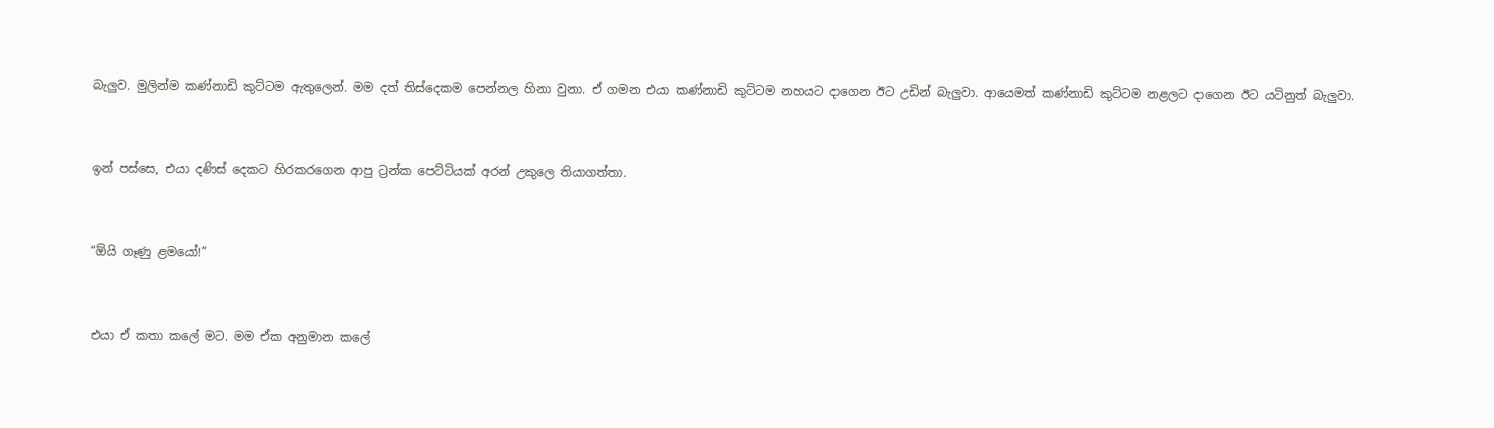බැලුව. මුලින්ම කණ්නාඩි කුට්ටම ඇතුලෙන්. මම දත් තිස්දෙකම පෙන්නල හිනා වුනා. ඒ ගමන එයා කණ්නාඩි කුට්ටම නහයට දාගෙන ඊට උඩින් බැලුවා. ආයෙමත් කණ්නාඩි කුට්ටම නළලට දාගෙන ඊට යටිනුත් බැලුවා.


ඉන් පස්සෙ, එයා දණිස් දෙකට හිරකරගෙන ආපු ට්‍රන්ක පෙට්ටියක් අරන් උකුලෙ තියාගත්තා.


“ඕයි ගෑණු ළමයෝ!”


එයා ඒ කතා කලේ මට. මම ඒක අනුමාන කලේ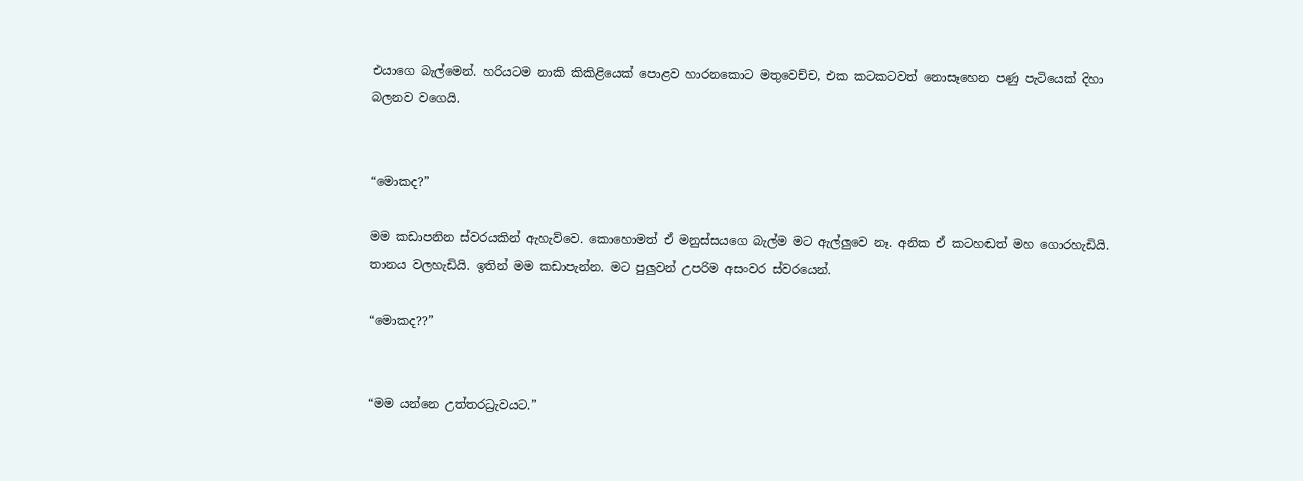එයාගෙ බැල්මෙන්. හරියටම නාකි කිකිළියෙක් පොළව හාරනකොට මතුවෙච්ච, එක කටකටවත් නොසෑහෙන පණු පැටියෙක් දිහා බලනව වගෙයි.


“මොකද?”

මම කඩාපනින ස්වරයකින් ඇහැව්වෙ. කොහොමත් ඒ මනුස්සයගෙ බැල්ම මට ඇල්ලුවෙ නෑ. අනික ඒ කටහඬත් මහ ගොරහැඩියි. තානය වලහැඩියි. ඉතින් මම කඩාපැන්න. මට පුලුවන් උපරිම අසංවර ස්වරයෙන්.

“මොකද??”


“මම යන්නෙ උත්තරධ්‍රැවයට.”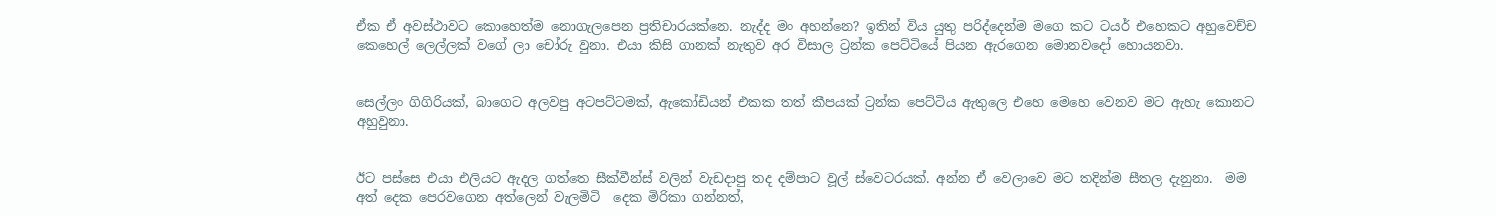ඒක ඒ අවස්ථාවට කොහෙත්ම නොගැලපෙන ප්‍රතිචාරයක්නෙ. නැද්ද මං අහන්නෙ? ඉතින් විය යුතු පරිද්දෙන්ම මගෙ කට ටයර් එහෙකට අහුවෙච්ච කෙහෙල් ලෙල්ලක් වගේ ලා චෝරු වුනා. එයා කිසි ගානක් නැතුව අර විසාල ට්‍රන්ක පෙට්ටියේ පියන ඇරගෙන මොනවදෝ හොයනවා.


සෙල්ලං ගිගිරියක්, බාගෙට අලවපු අටපට්ටමක්, ඇකෝඩියන් එකක තත් කීපයක් ට්‍රන්ක පෙට්ටිය ඇතුලෙ එහෙ මෙහෙ වෙනව මට ඇහැ කොනට අහුවුනා.


ඊට පස්සෙ එයා එලියට ඇදල ගත්තෙ සීක්වීන්ස් වලින් වැඩදාපු තද දම්පාට වූල් ස්වෙටරයක්. අන්න ඒ වෙලාවෙ මට තදින්ම සීතල දැනුනා.  මම අත් දෙක පෙරවගෙන අත්ලෙන් වැලමිටි  දෙක මිරිකා ගන්නත්,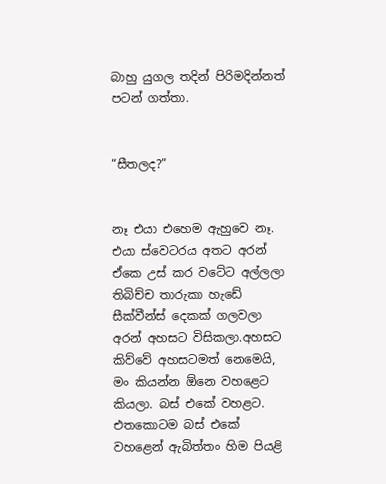බාහු යුගල තදින් පිරිමදින්නත් පටන් ගත්තා.


“සීතලද?”


නෑ එයා එහෙම ඇහුවෙ නෑ. එයා ස්වෙටරය අතට අරන් ඒකෙ උස් කර වටේට අල්ලලා තිබිච්ච තාරුකා හැඩේ සීක්වීන්ස් දෙකක් ගලවලා අරන් අහසට විසිකලා.අහසට කිව්වේ අහසටමත් නෙමෙයි, මං කියන්න ඕනෙ වහළෙට කියලා. බස් එකේ වහළට. එතකොටම බස් එකේ වහළෙන් ඇබිත්තං හිම පියළි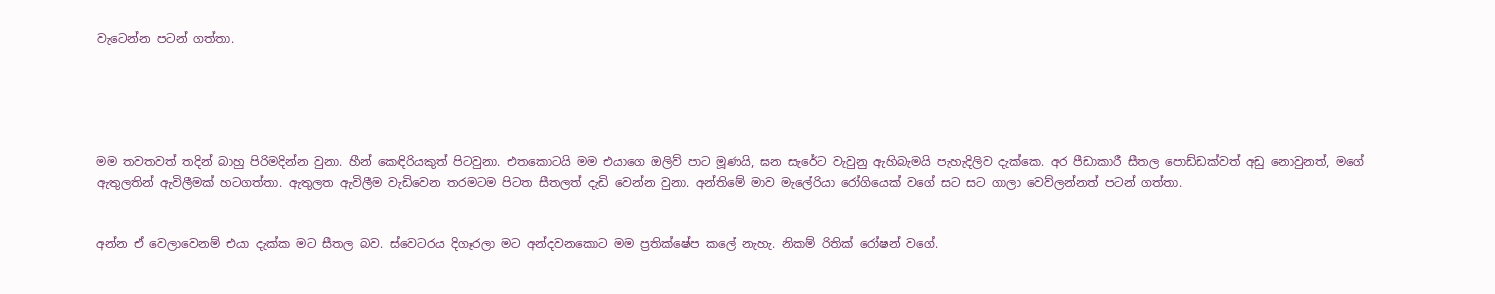වැටෙන්න පටන් ගත්තා.





මම තවතවත් තදින් බාහු පිරිමදින්න වුනා. හීන් කෙඳිරියකුත් පිටවුනා. එතකොටයි මම එයාගෙ ඔලිව් පාට මූණයි, ඝන සැරේට වැවුනු ඇහිබැමයි පැහැදිලිව දැක්කෙ. අර පීඩාකාරී සීතල පොඩ්ඩක්වත් අඩු නොවුනත්, මගේ ඇතුලතින් ඇවිලීමක් හටගත්තා. ඇතුලත ඇවිලීම වැඩිවෙන තරමටම පිටත සීතලත් දැඩි වෙන්න වුනා. අන්තිමේ මාව මැලේරියා රෝගියෙක් වගේ සට සට ගාලා වෙව්ලන්නත් පටන් ගත්තා.


අන්න ඒ වෙලාවෙනම් එයා දැක්ක මට සීතල බව. ස්වෙටරය දිගෑරලා මට අන්දවනකොට මම ප්‍රතික්ෂේප කලේ නැහැ. නිකම් රිතික් රෝෂන් වගේ.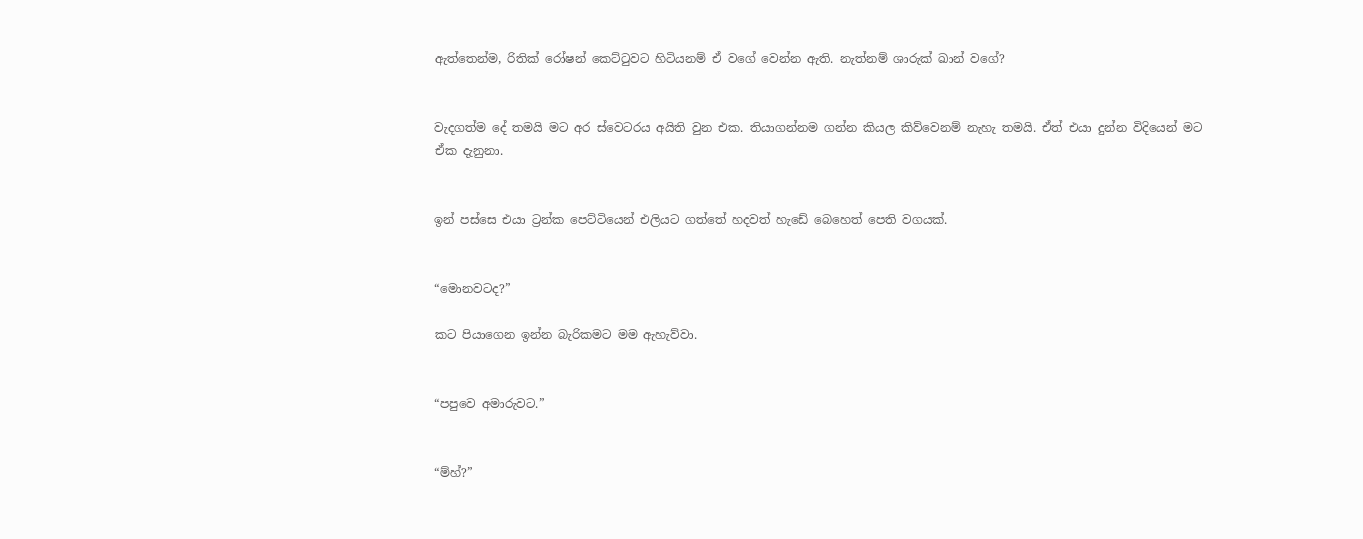ඇත්තෙන්ම, රිතික් රෝෂන් කෙට්ටුවට හිටියනම් ඒ වගේ වෙන්න ඇති. නැත්නම් ශාරුක් ඛාන් වගේ?


වැදගත්ම දේ තමයි මට අර ස්වෙටරය අයිති වුන එක. තියාගන්නම ගන්න කියල කිව්වෙනම් නැහැ තමයි. ඒත් එයා දුන්න විදියෙන් මට ඒක දැනුනා.


ඉන් පස්සෙ එයා ට්‍රන්ක පෙට්ටියෙන් එලියට ගත්තේ හදවත් හැඩේ බෙහෙත් පෙති වගයක්.


“මොනවටද?”

කට පියාගෙන ඉන්න බැරිකමට මම ඇහැව්වා.


“පපුවෙ අමාරුවට.”


“ම්හ්?”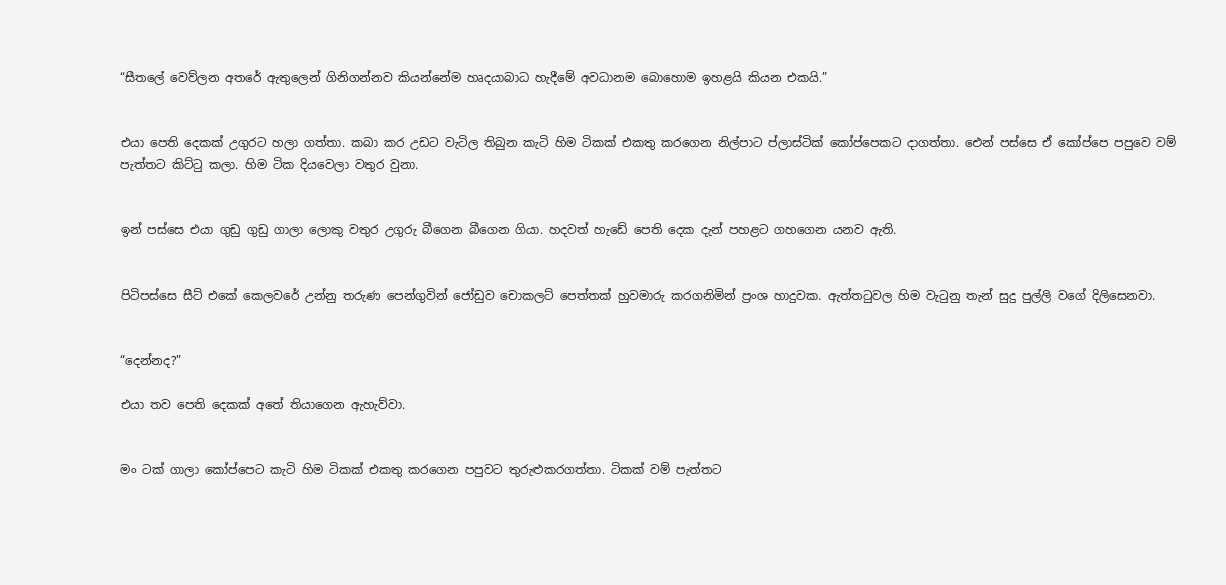“සීතලේ වෙව්ලන අතරේ ඇතුලෙන් ගිනිගන්නව කියන්නේම හෘදයාබාධ හැදීමේ අවධානම බොහොම ඉහළයි කියන එකයි.”


එයා පෙති දෙකක් උගුරට හලා ගත්තා. කබා කර උඩට වැටිල තිබුන කැටි හිම ටිකක් එකතු කරගෙන නිල්පාට ප්ලාස්ටික් කෝප්පෙකට දාගත්තා. ඓන් පස්සෙ ඒ කෝප්පෙ පපුවෙ වම් පැත්තට කිට්ටු කලා. හිම ටික දියවෙලා වතුර වුනා.


ඉන් පස්සෙ එයා ගුඩු ගුඩු ගාලා ලොකු වතුර උගුරු බීගෙන බීගෙන ගියා. හදවත් හැඩේ පෙති දෙක දැන් පහළට ගහගෙන යනව ඇති.


පිටිපස්සෙ සීට් එකේ කෙලවරේ උන්නු තරුණ පෙන්ගුවින් ජෝඩුව චොකලට් පෙත්තක් හුවමාරු කරගනිමින් ප්‍රංශ හාදුවක. ඇත්තටුවල හිම වැටුනු තැන් සුදු පුල්ලි වගේ දිලිසෙනවා.


“දෙන්නද?”

එයා තව පෙති දෙකක් අතේ තියාගෙන ඇහැව්වා.


මං ටක් ගාලා කෝප්පෙට කැටි හිම ටිකක් එකතු කරගෙන පපුවට තුරුළුකරගත්තා. ටිකක් වම් පැත්තට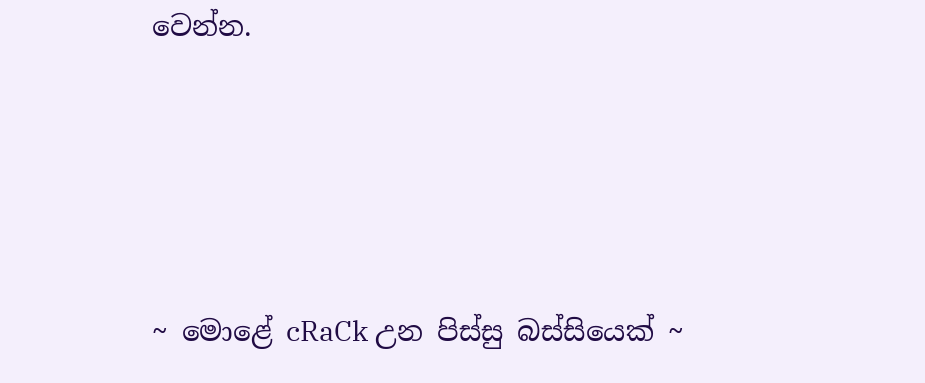වෙන්න.




~ මොළේ cRaCk උන පිස්සු බස්සියෙක් ~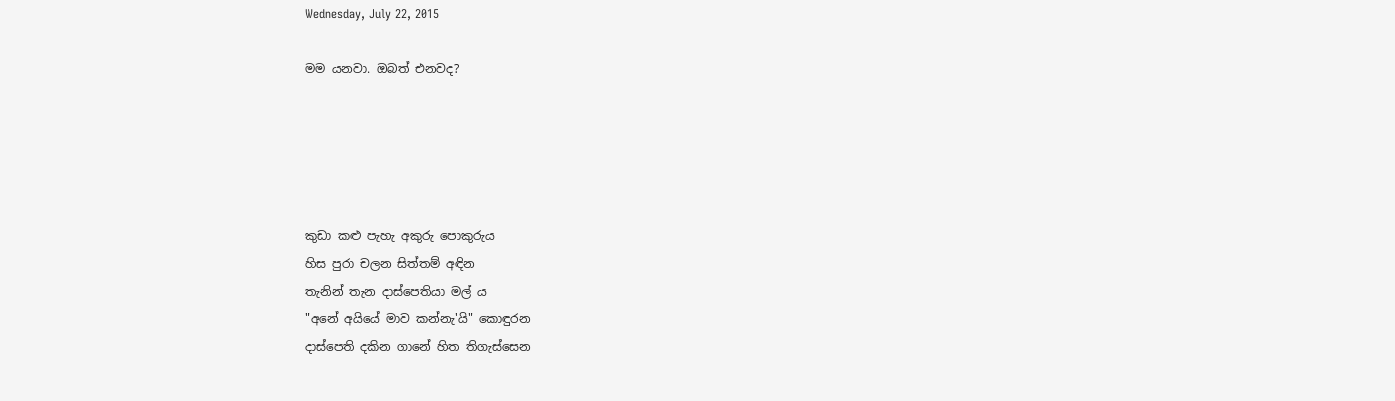Wednesday, July 22, 2015

මම යනවා. ඔබත් එනවද?





කුඩා කළු පැහැ අකුරු පොකුරුය
හිස පුරා චලන සිත්තම් අඳින
තැනින් තැන දාස්පෙතියා මල් ය
"අනේ අයියේ මාව කන්නැ'යි" කොඳුරන
දාස්පෙති දකින ගානේ හිත තිගැස්සෙන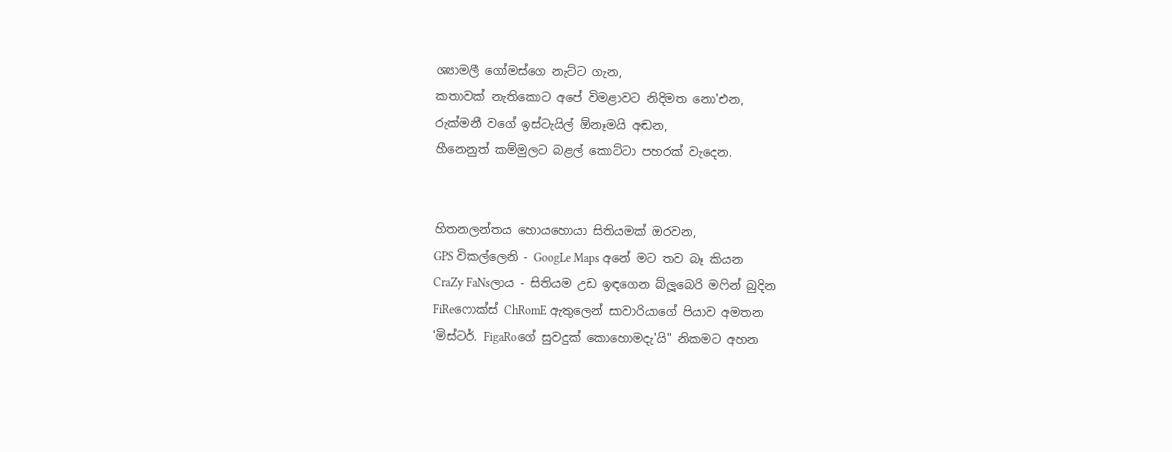ශ්‍යාමලී ගෝමස්ගෙ නැට්ට ගැන,
කතාවක් නැතිකොට අපේ විමළාවට නිදිමත නො'එන,
රුක්මනී වගේ ඉස්ටැයිල් ඕනෑමයි අඬන,
හීනෙනුත් කම්මුලට බළල් කොට්ටා පහරක් වැදෙන.


හිතනලන්තය හොයහොයා සිතියමක් ඔරවන,
GPS විකල්ලෙනි - GoogLe Maps අනේ මට තව බෑ කියන
CraZy FaNsලාය - සිතියම උඩ ඉඳගෙන බ්ලූබෙරි මෆින් බුදින
FiReෆොක්ස් ChRomE ඇතුලෙන් සාවාරියාගේ පියාව අමතන
'මිස්ටර්. FigaRoගේ සුවදුක් කොහොමදැ'යි" නිකමට අහන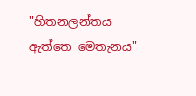"හිතනලන්තය ඇත්තෙ මෙතැනය"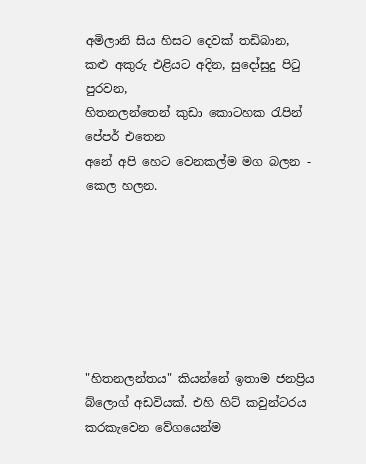අමිලානි සිය හිසට දෙවක් තඩිබාන,
කළු අකුරු එළියට අදින, සුදෝසුදු පිටු පුරවන,
හිතනලන්තෙන් කුඩා කොටහක රැපින් පේපර් එතෙන
අනේ අපි හෙට වෙනකල්ම මග බලන - කෙල හලන.







"හිතනලන්තය" කියන්නේ ඉතාම ජනප්‍රිය බ්ලොග් අඩවියක්. එහි හිට් කවුන්ටරය කරකැවෙන වේගයෙන්ම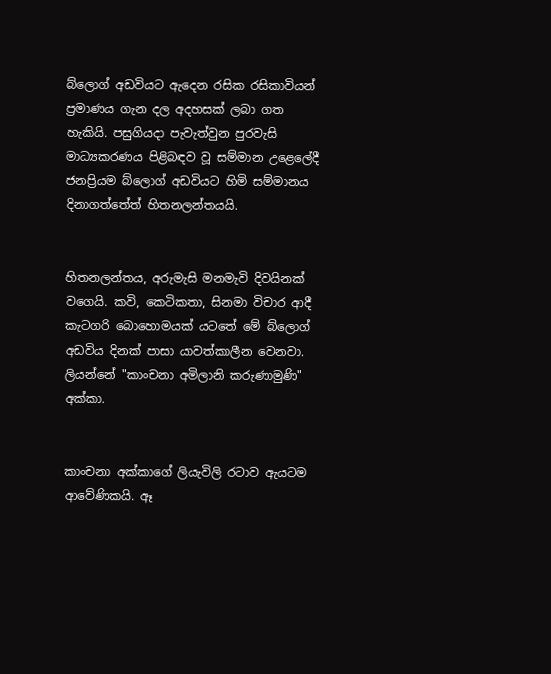බ්ලොග් අඩවියට ඇදෙන රසික රසිකාවියන් ප්‍රමාණය ගැන දල අදහසක් ලබා ගත හැකියි. පසුගියදා පැවැත්වුන පුරවැසි මාධ්‍යකරණය පිළිබඳව වූ සම්මාන උළෙලේදී ජනප්‍රියම බ්ලොග් අඩවියට හිමි සම්මානය දිනාගත්තේත් හිතනලන්තයයි.


හිතනලන්තය, අරුමැසි මනමැවි දිවයිනක් වගෙයි. කවි, කෙටිකතා, සිනමා විචාර ආදී කැටගරි බොහොමයක් යටතේ මේ බ්ලොග් අඩවිය දිනක් පාසා යාවත්කාලීන වෙනවා. ලියන්නේ "කාංචනා අමිලානි කරුණාමුණි" අක්කා.


කාංචනා අක්කාගේ ලියැවිලි රටාව ඇයටම ආවේණිකයි. ඈ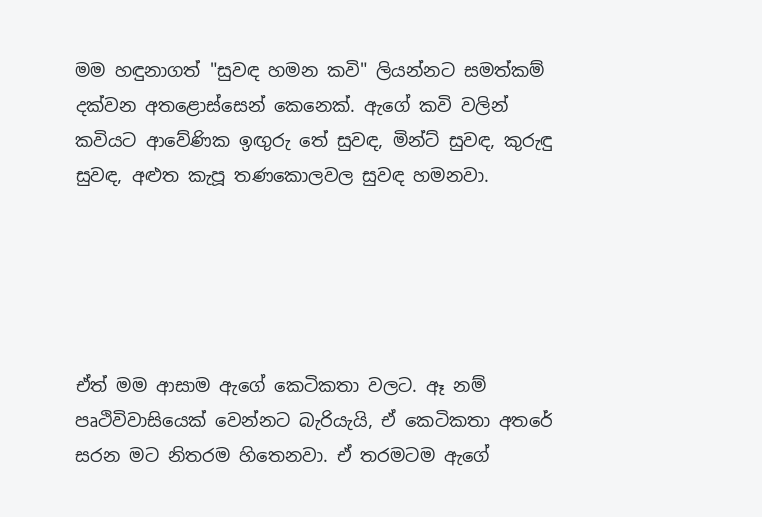මම හඳුනාගත් "සුවඳ හමන කවි" ලියන්නට සමත්කම් දක්වන අතළොස්සෙන් කෙනෙක්. ඇගේ කවි වලින් කවියට ආවේණික ඉඟුරු තේ සුවඳ, මින්ට් සුවඳ, කුරුඳු සුවඳ, අළුත කැපූ තණකොලවල සුවඳ හමනවා.





ඒත් මම ආසාම ඇගේ කෙටිකතා වලට. ඈ නම් පෘථිවිවාසියෙක් වෙන්නට බැරියැයි, ඒ කෙටිකතා අතරේ සරන මට නිතරම හිතෙනවා. ඒ තරමටම ඇගේ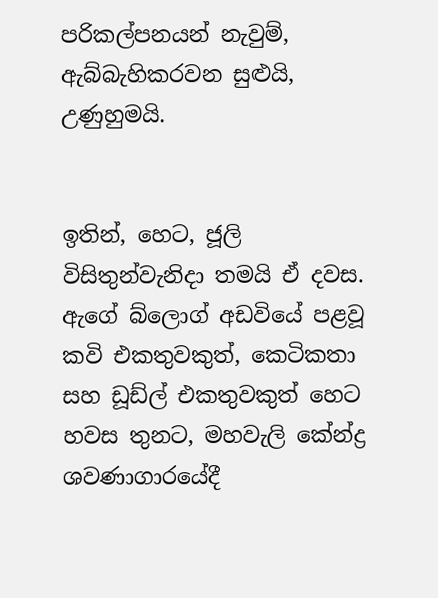පරිකල්පනයන් නැවුම්, ඇබ්බැහිකරවන සුළුයි, උණුහුමයි.


ඉතින්, හෙට, ජූලි විසිතුන්වැනිදා තමයි ඒ දවස. ඇගේ බ්ලොග් අඩවියේ පළවූ කවි එකතුවකුත්, කෙටිකතා සහ ඩූඩ්ල් එකතුවකුත් හෙට හවස තුනට, මහවැලි කේන්ද්‍ර ශවණාගාරයේදී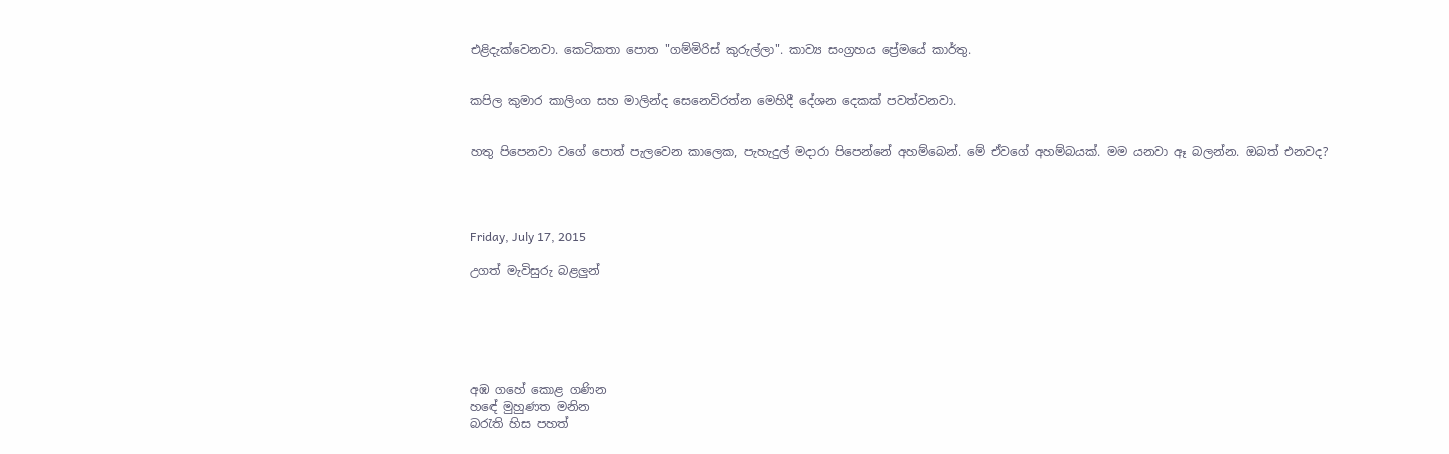එළිදැක්වෙනවා. කෙටිකතා පොත "ගම්මිරිස් කුරුල්ලා". කාව්‍ය සංග්‍රහය ප්‍රේමයේ කාර්තු.


කපිල කුමාර කාලිංග සහ මාලින්ද සෙනෙවිරත්න මෙහිදී දේශන දෙකක් පවත්වනවා.


හතු පිපෙනවා වගේ පොත් පැලවෙන කාලෙක, පැහැදුල් මදාරා පිපෙන්නේ අහම්බෙන්. මේ ඒවගේ අහම්බයක්. මම යනවා ඈ බලන්න. ඔබත් එනවද?




Friday, July 17, 2015

උගත් මැවිසුරු බළලුන්






අඹ ගහේ කොළ ගණින
හඳේ මුහුණත මනින
බරැති හිස පහත්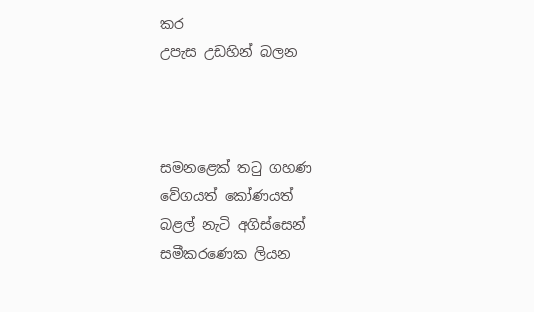කර
උපැස උඩහින් බලන



සමනළෙක් තටු ගහණ
වේගයත් කෝණයත්
බළල් නැටි අගිස්සෙන්
සමීකරණෙක ලියන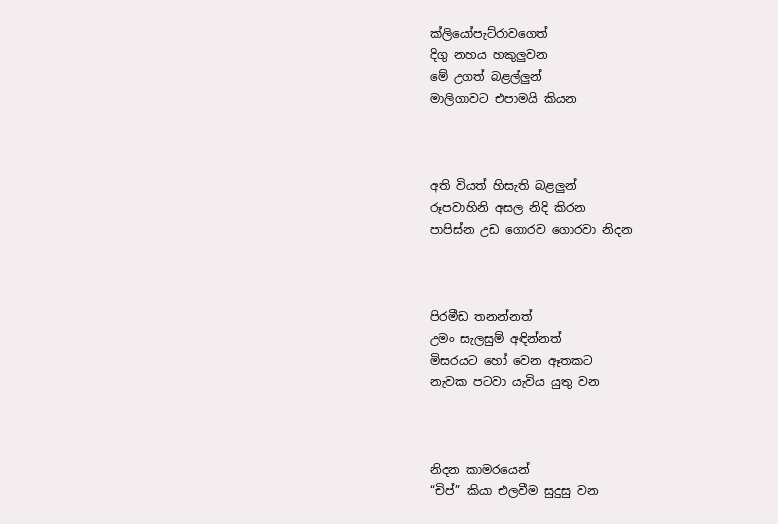ක්ලියෝපැට්රාවගෙත්
දිගු නහය හකුලුවන
මේ උගත් බළල්ලුන්
මාලිගාවට එපාමයි කියන



අති වියත් හිසැති බළලුන්
රූපවාහිනි අසල නිදි කිරන
පාපිස්න උඩ ගොරව ගොරවා නිදන



පිරමීඩ තනන්නත්
උමං සැලසුම් අඳින්නත්
මිසරයට හෝ වෙන ඈතකට
නැවක පටවා යැවිය යුතු වන



නිදන කාමරයෙන්
“චිප්” කියා එලවීම සුදුසු වන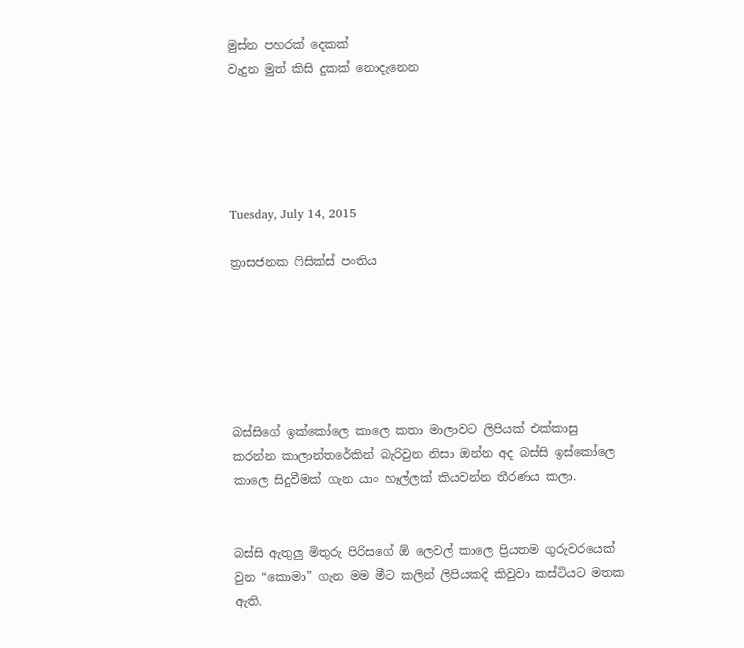මුස්න පහරක් දෙකක්
වැදුන මුත් කිසි දුකක් නොදැනෙන





Tuesday, July 14, 2015

ත්‍රාසජනක ෆිසික්ස් පංතිය






බස්සිගේ ඉක්කෝලෙ කාලෙ කතා මාලාවට ලිපියක් එක්කාසු කරන්න කාලාන්තරේකින් බැරිවුන නිසා ඔන්න අද බස්සි ඉස්කෝලෙ කාලෙ සිදුවීමක් ගැන යාං හෑල්ලක් කියවන්න තීරණය කලා.


බස්සි ඇතුලු මිතුරු පිරිසගේ ඕ ලෙවල් කාලෙ ප්‍රියතම ගුරුවරයෙක් වුන “කොමා” ගැන මම මීට කලින් ලිපියකදි කිවුවා කස්ටියට මතක ඇති.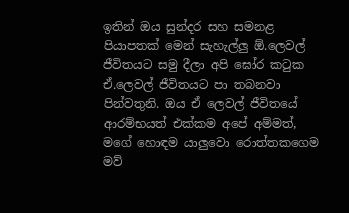ඉතින් ඔය සුන්දර සහ සමනළ පියාපතක් මෙන් සැහැල්ලු ඕ.ලෙවල් ජීවිතයට සමු දීලා අපි ඝෝර කටුක ඒ.ලෙවල් ජීවිතයට පා තබනවා පින්වතුනි. ඔය ඒ ලෙවල් ජීවිතයේ ආරම්භයත් එක්කම අපේ අම්මත්, මගේ හොඳම යාලුවො රොත්තකගෙම මව්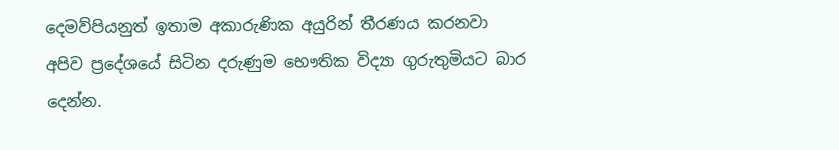දෙමව්පියනුත් ඉතාම අකාරුණික අයුරින් තීරණය කරනවා අපිව ප්‍රදේශයේ සිටින දරුණුම භෞතික විද්‍යා ගුරුතුමියට බාර දෙන්න.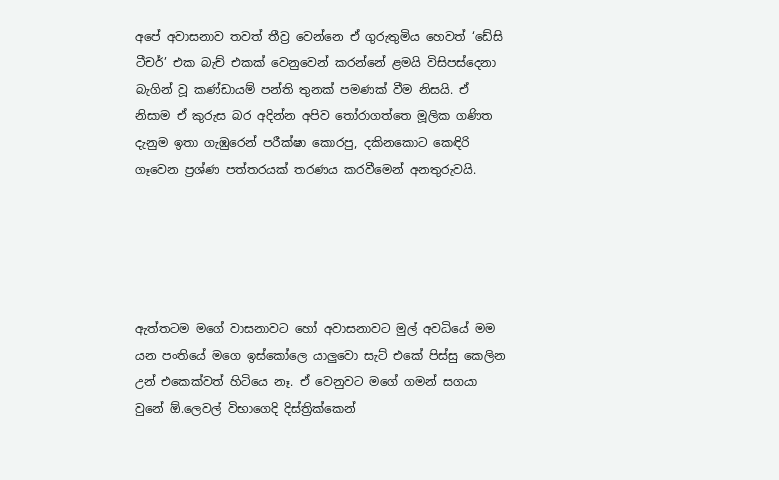අපේ අවාසනාව තවත් තීව්‍ර වෙන්නෙ ඒ ගුරුතුමිය හෙවත් ‘ඩේසි ටීචර්’ එක බැච් එකක් වෙනුවෙන් කරන්නේ ළමයි විසිපස්දෙනා බැගින් වූ කණ්ඩායම් පන්ති තුනක් පමණක් වීම නිසයි. ඒ නිසාම ඒ කුරුස බර අදින්න අපිව තෝරාගත්තෙ මූලික ගණිත දැනුම ඉතා ගැඹුරෙන් පරීක්ෂා කොරපු, දකිනකොට කෙඳිරි ගෑවෙන ප්‍රශ්ණ පත්තරයක් තරණය කරවීමෙන් අනතුරුවයි.





ඇත්තටම මගේ වාසනාවට හෝ අවාසනාවට මුල් අවධියේ මම යන පංතියේ මගෙ ඉස්කෝලෙ යාලුවො සැට් එකේ පිස්සු කෙලින උන් එකෙක්වත් හිටියෙ නෑ. ඒ වෙනුවට මගේ ගමන් සගයා වුනේ ඕ.ලෙවල් විභාගෙදි දිස්ත්‍රික්කෙන්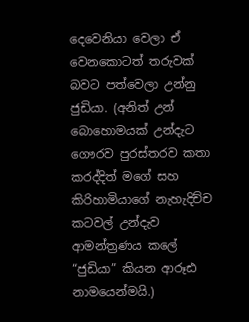දෙවෙනියා වෙලා ඒ වෙනකොටත් තරුවක් බවට පත්වෙලා උන්නු ජුඩියා. (අනිත් උන් බොහොමයක් උන්දැට ගෞරව පුරස්තරව කතා කරද්දිත් මගේ සහ කිරිහාමියාගේ නැහැදිච්ච කටවල් උන්දැව ආමන්ත්‍රණය කලේ “ජුඩියා” කියන ආරූඪ නාමයෙන්මයි.)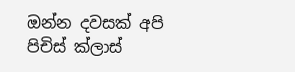ඔන්න දවසක් අපි පිචිස් ක්ලාස්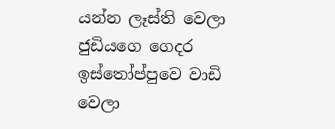යන්න ලෑස්ති වෙලා ජුඩියගෙ ගෙදර ඉස්තෝප්පුවෙ වාඩි වෙලා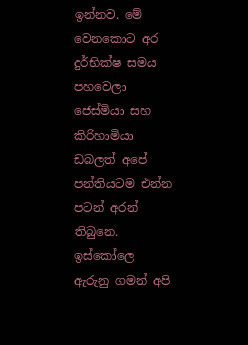ඉන්නව. මේ වෙනකොට අර දුර්භික්ෂ සමය පහවෙලා ජෙස්මියා සහ කිරිහාමියා ඩබලත් අපේ පන්තියටම එන්න පටන් අරන් තිබුනෙ. ඉස්කෝලෙ ඇරුනු ගමන් අපි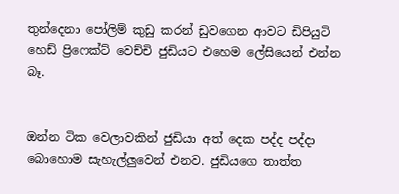තුන්දෙනා පෝලිම් කුඩු කරන් ඩුවගෙන ආවට ඩිපියුටි හෙඩ් ප්‍රිෆෙක්ට් වෙච්චි ජුඩියට එහෙම ලේසියෙන් එන්න බෑ.


ඔන්න ටික වෙලාවකින් ජුඩියා අත් දෙක පද්ද පද්දා බොහොම සැහැල්ලුවෙන් එනව. ජුඩියගෙ තාත්ත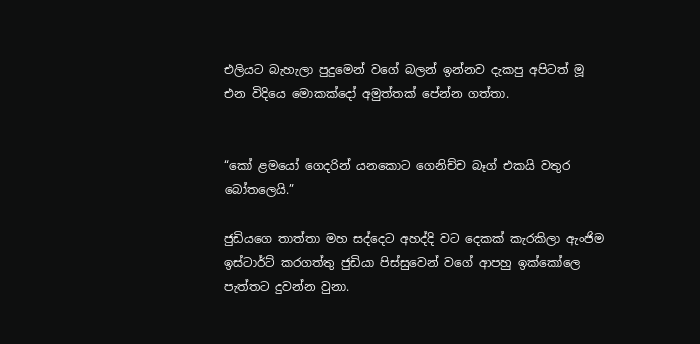එලියට බැහැලා පුදුමෙන් වගේ බලන් ඉන්නව දැකපු අපිටත් මූ එන විදියෙ මොකක්දෝ අමුත්තක් පේන්න ගත්තා.


“කෝ ළමයෝ ගෙදරින් යනකොට ගෙනිච්ච බෑග් එකයි වතුර බෝතලෙයි.”

ජුඩියගෙ තාත්තා මහ සද්දෙට අහද්දි වට දෙකක් කැරකිලා ඇංජිම ඉස්ටාර්ට් කරගත්තු ජුඩියා පිස්සුවෙන් වගේ ආපහු ඉක්කෝලෙ පැත්තට දුවන්න වුනා.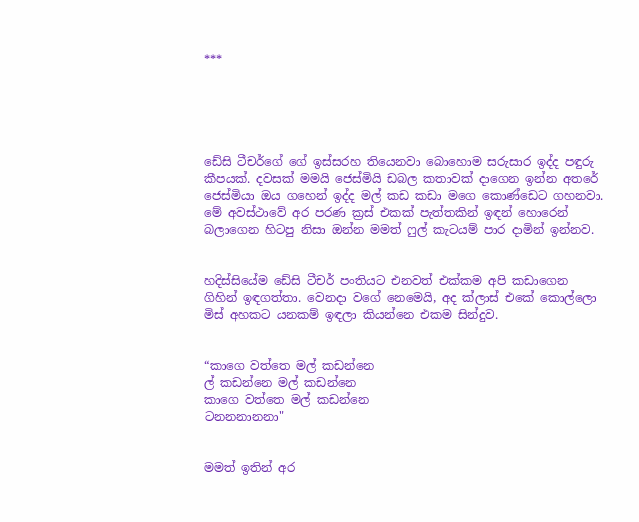***





ඩේසි ටීචර්ගේ ගේ ඉස්සරහ තියෙනවා බොහොම සරුසාර ඉද්ද පඳුරු කීපයක්. දවසක් මමයි ජෙස්මියි ඩබල කතාවක් දාගෙන ඉන්න අතරේ ජෙස්මියා ඔය ගහෙන් ඉද්ද මල් කඩ කඩා මගෙ කොණ්ඩෙට ගහනවා. මේ අවස්ථාවේ අර පරණ ක්‍රස් එකක් පැත්තකින් ඉඳන් හොරෙන් බලාගෙන හිටපු නිසා ඔන්න මමත් ෆුල් කැටයම් පාර දාමින් ඉන්නව.


හදිස්සියේම ඩේසි ටීචර් පංතියට එනවත් එක්කම අපි කඩාගෙන ගිහින් ඉඳගත්තා. වෙනදා වගේ නෙමෙයි, අද ක්ලාස් එකේ කොල්ලො මිස් අහකට යනකම් ඉඳලා කියන්නෙ එකම සින්දුව.


“කාගෙ වත්තෙ මල් කඩන්නෙ
ල් කඩන්නෙ මල් කඩන්නෙ
කාගෙ වත්තෙ මල් කඩන්නෙ
ටනනනානනා"


මමත් ඉතින් අර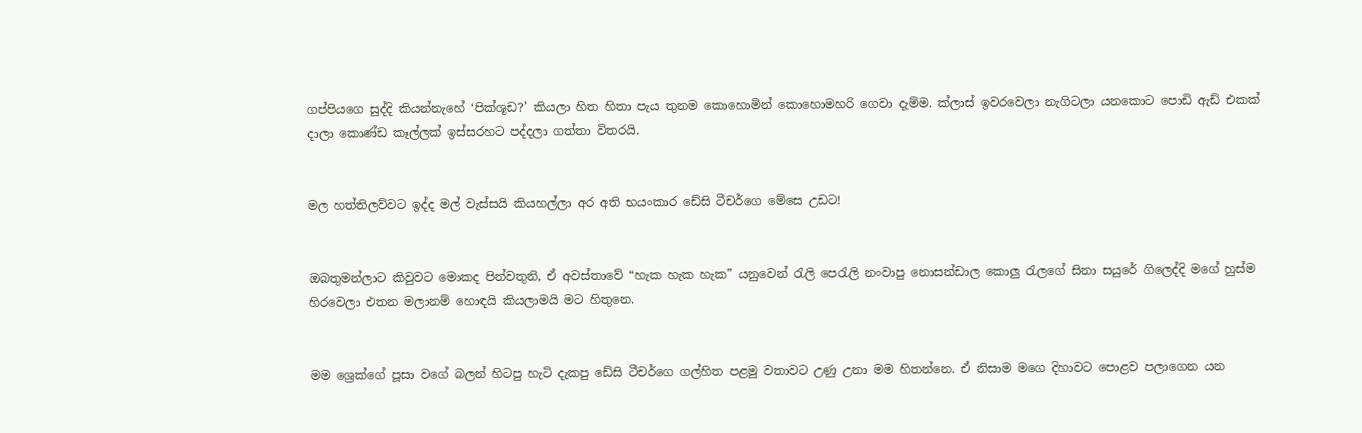ගප්පියගෙ සුද්දි කියන්නැහේ ‘පික්ශූඩ?’ කියලා හිත හිතා පැය තුනම කොහොමින් කොහොමහරි ගෙවා දැම්ම. ක්ලාස් ඉවරවෙලා නැගිටලා යනකොට පොඩි ඇඩ් එකක් දාලා කොණ්ඩ කෑල්ලක් ඉස්සරහට පද්දලා ගත්තා විතරයි.


මල හත්තිලව්වට ඉද්ද මල් වැස්සයි කියහල්ලා අර අති භයංකාර ඩේසි ටීචර්ගෙ මේසෙ උඩට!


ඔබතුමන්ලාට කිවුවට මොකද පින්වතුනි, ඒ අවස්තාවේ “හැක හැක හැක” යනුවෙන් රැලි පෙරැලි නංවාපු නොසන්ඩාල කොලු රැලගේ සිනා සයුරේ ගිලෙද්දි මගේ හුස්ම හිරවෙලා එතන මලානම් හොඳයි කියලාමයි මට හිතුනෙ.


මම ශ්‍රෙක්ගේ පූසා වගේ බලන් හිටපු හැටි දැකපු ඩේසි ටීචර්ගෙ ගල්හිත පළමු වතාවට උණු උනා මම හිතන්නෙ. ඒ නිසාම මගෙ දිහාවට පොළව පලාගෙන යන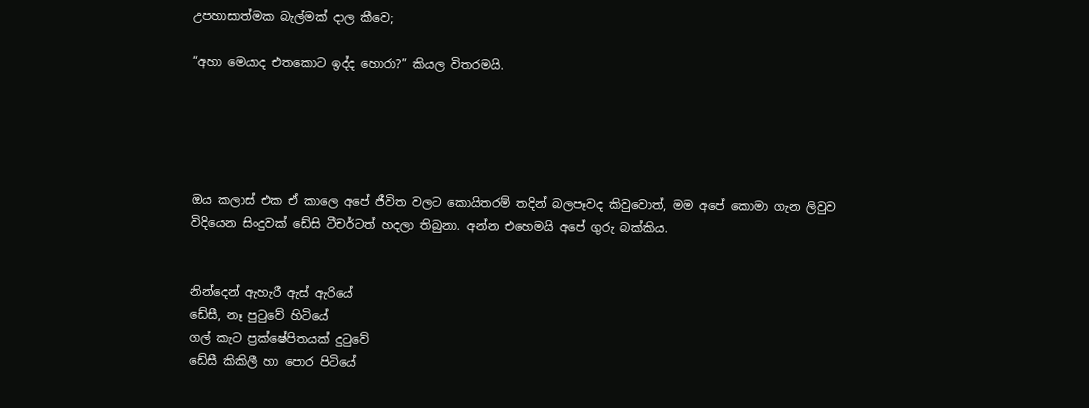උපහාසාත්මක බැල්මක් දාල කීවෙ;

“අහා මෙයාද එතකොට ඉද්ද හොරා?” කියල විතරමයි.





ඔය කලාස් එක ඒ කාලෙ අපේ ජීවිත වලට කොයිතරම් තදින් බලපෑවද කිවුවොත්, මම අපේ කොමා ගැන ලිවුව විදියෙන සිංදුවක් ඩේසි ටීචර්ටත් හදලා තිබුනා. අන්න එහෙමයි අපේ ගුරු බක්කිය.


නින්දෙන් ඇහැරී ඇස් ඇරියේ
ඩේසී, නෑ පුටුවේ හිටියේ
ගල් කැට ප්‍රක්ෂේපිතයක් දුටුවේ
ඩේසී කිකිලී හා පොර පිටියේ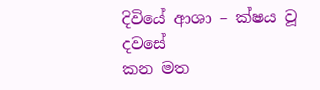දිවියේ ආශා – ක්ෂය වූ දවසේ
කන මත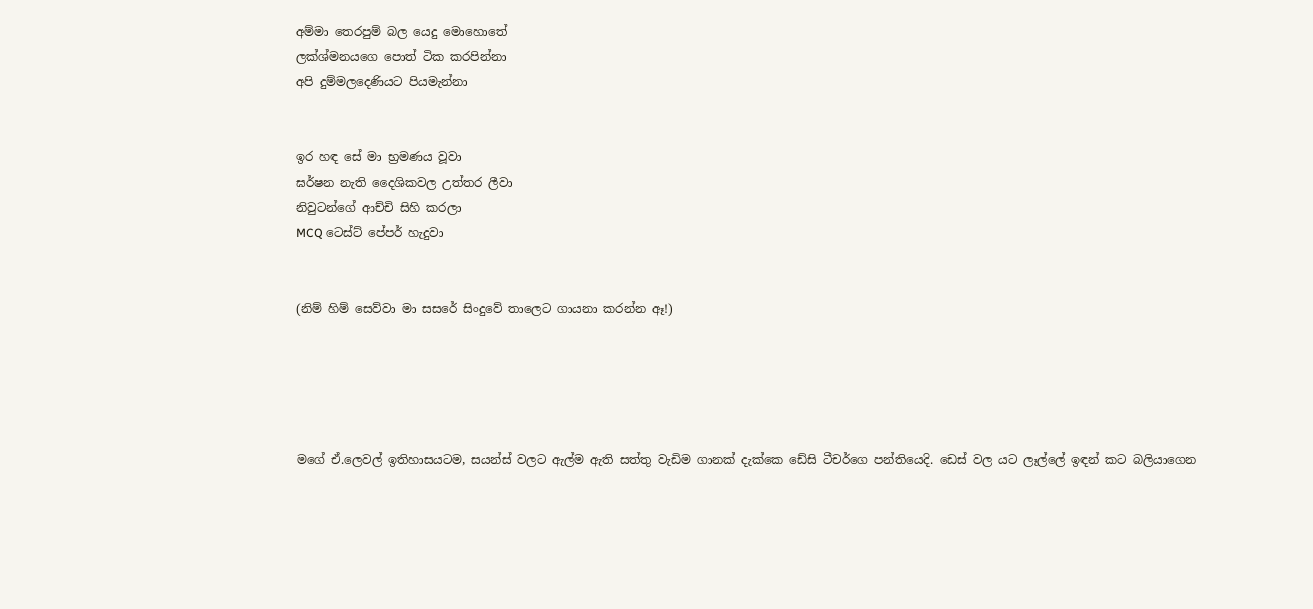අම්මා තෙරපුම් බල යෙදු මොහොතේ
ලක්ශ්මනයගෙ පොත් ටික කරපින්නා
අපි දුම්මලදෙණියට පියමැන්නා


ඉර හඳ සේ මා භ්‍රමණය වූවා
ඝර්ෂන නැති දෛශිකවල උත්තර ලීවා
නිවුටන්ගේ ආච්චි සිහි කරලා
MCQ ටෙස්ට් පේපර් හැදුවා


(නිම් හිම් සෙව්වා මා සසරේ සිංදුවේ තාලෙට ගායනා කරන්න ඈ!)





මගේ ඒ.ලෙවල් ඉතිහාසයටම, සයන්ස් වලට ඇල්ම ඇති සත්තු වැඩිම ගානක් දැක්කෙ ඩේසි ටීචර්ගෙ පන්තියෙදි. ඩෙස් වල යට ලෑල්ලේ ඉඳන් කට බලියාගෙන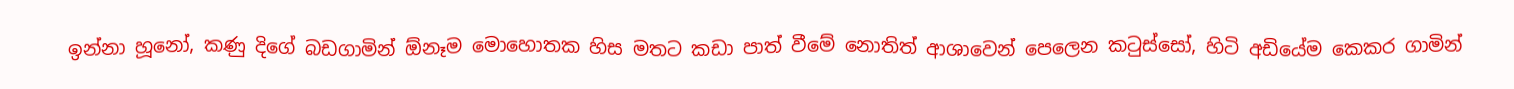ඉන්නා හූනෝ, කණු දිගේ බඩගාමින් ඕනෑම මොහොතක හිස මතට කඩා පාත් වීමේ නොතිත් ආශාවෙන් පෙලෙන කටුස්සෝ, හිටි අඩියේම කෙකර ගාමින්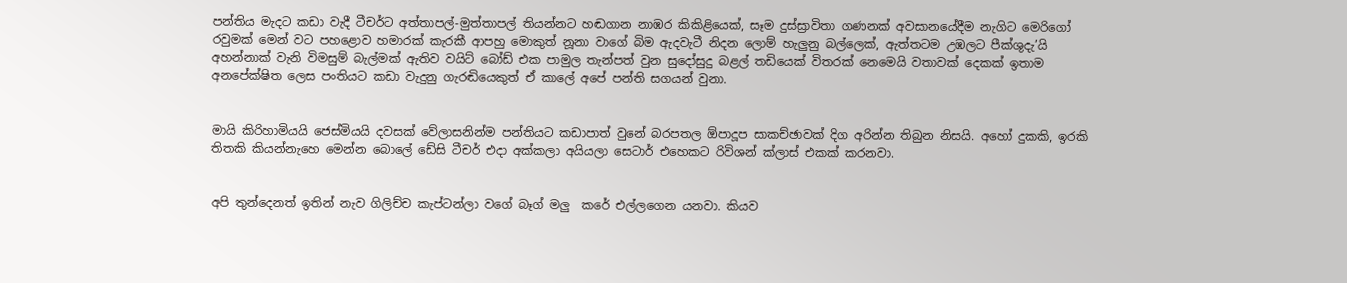පන්තිය මැදට කඩා වැදී ටීචර්ට අත්තාපල්-මුත්තාපල් තියන්නට හඬගාන නාඹර කිකිළියෙක්, සෑම දුස්ස්‍රාවිතා ගණනක් අවසානයේදීම නැගිට මෙරිගෝ රවුමක් මෙන් වට පහළොව හමාරක් කැරකී ආපහු මොකුත් නූනා වාගේ බිම ඇදවැටී නිදන ලොම් හැලුනු බල්ලෙක්, ඇත්තටම උඹලට පීක්ශුදැ’යි අහන්නාක් වැනි විමසුම් බැල්මක් ඇතිව වයිට් බෝඩ් එක පාමුල තැන්පත් වුන සුදෝසුදු බළල් තඩියෙක් විතරක් නෙමෙයි වතාවක් දෙකක් ඉතාම අනපේක්ෂිත ලෙස පංතියට කඩා වැදුනු ගැරඬියෙකුත් ඒ කාලේ අපේ පන්ති සගයන් වුනා.


මායි කිරිහාමියයි ජෙස්මියයි දවසක් වේලාසනින්ම පන්තියට කඩාපාත් වුනේ බරපතල ඕපාදූප සාකච්ඡාවක් දිග අරින්න තිබුන නිසයි. අහෝ දුකකි, ඉරකි තිතකි කියන්නැහෙ මෙන්න බොලේ ඩේසි ටීචර් එදා අක්කලා අයියලා සෙටාර් එහෙකට රිවිශන් ක්ලාස් එකක් කරනවා.


අපි තුන්දෙනත් ඉතින් නැව ගිලිච්ච කැප්ටන්ලා වගේ බෑග් මලු  කරේ එල්ලගෙන යනවා. කියව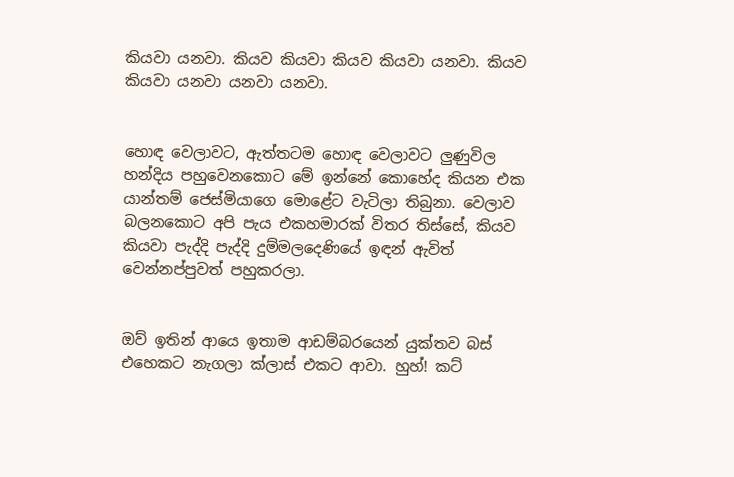කියවා යනවා. කියව කියවා කියව කියවා යනවා. කියව කියවා යනවා යනවා යනවා.


හොඳ වෙලාවට, ඇත්තටම හොඳ වෙලාවට ලුණුවිල හන්දිය පහුවෙනකොට මේ ඉන්නේ කොහේද කියන එක යාන්තම් ජෙස්මියාගෙ මොළේට වැටිලා තිබුනා. වෙලාව බලනකොට අපි පැය එකහමාරක් විතර තිස්සේ, කියව කියවා පැද්දි පැද්දි දුම්මලදෙණියේ ඉඳන් ඇවිත් වෙන්නප්පුවත් පහුකරලා.


ඔව් ඉතින් ආයෙ ඉතාම ආඩම්බරයෙන් යුක්තව බස් එහෙකට නැගලා ක්ලාස් එකට ආවා. හුහ්! කට්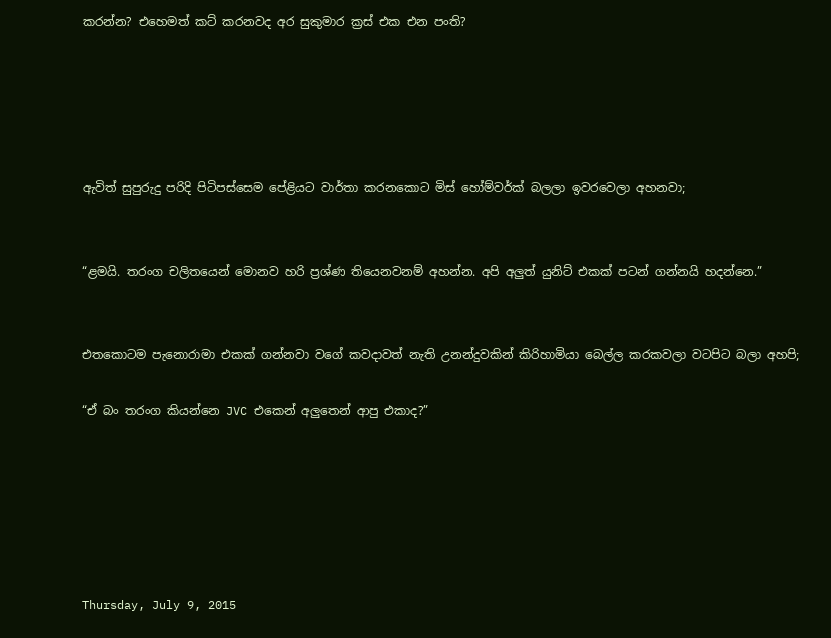කරන්න? එහෙමත් කට් කරනවද අර සුකුමාර ක්‍රස් එක එන පංති?





ඇවිත් සුපුරුදු පරිදි පිටිපස්සෙම පේළියට වාර්තා කරනකොට මිස් හෝම්වර්ක් බලලා ඉවරවෙලා අහනවා;


“ළමයි. තරංග චලිතයෙන් මොනව හරි ප්‍රශ්ණ තියෙනවනම් අහන්න. අපි අලුත් යුනිට් එකක් පටන් ගන්නයි හදන්නෙ.”


එතකොටම පැනොරාමා එකක් ගන්නවා වගේ කවදාවත් නැති උනන්දුවකින් කිරිහාමියා බෙල්ල කරකවලා වටපිට බලා අහපි;

“ඒ බං තරංග කියන්නෙ JVC එකෙන් අලුතෙන් ආපු එකාද?”






Thursday, July 9, 2015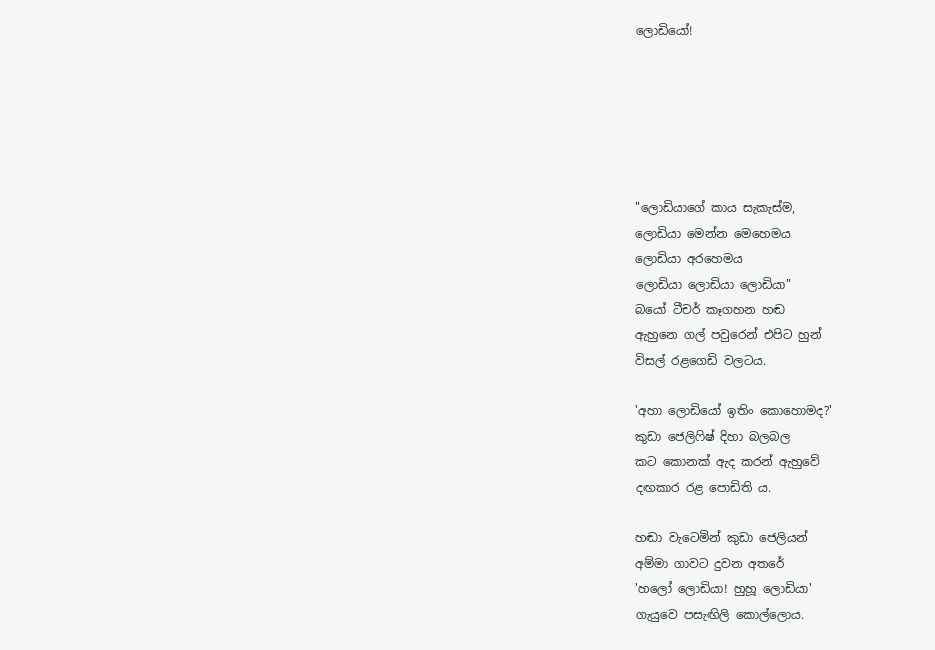ලොඩියෝ!






"ලොඩියාගේ කාය සැකැස්ම,
ලොඩියා මෙන්න මෙහෙමය
ලොඩියා අරහෙමය
ලොඩියා ලොඩියා ලොඩියා"
බයෝ ටීචර් කෑගහන හඬ
ඇහුනෙ ගල් පවුරෙන් එපිට හුන්
විසල් රළගෙඩි වලටය.

'අහා ලොඩියෝ ඉතිං කොහොමද?'
කුඩා ජෙලිෆිෂ් දිහා බලබල
කට කොනක් ඇද කරන් ඇහුවේ
දඟකාර රළ පොඩිති ය.

හඬා වැටෙමින් කුඩා ජෙලියන්
අම්මා ගාවට දුවන අතරේ
'හලෝ ලොඩියා! හුහූ ලොඩියා'
ගැයුවෙ පසැඟිලි කොල්ලොය.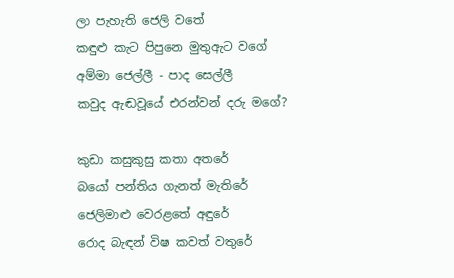ලා පැහැති ජෙලි වතේ
කඳුළු කැට පිපුනෙ මුතුඇට වගේ
අම්මා ජෙල්ලී - පාද සෙල්ලී
කවුද ඇඬවූයේ එරන්වන් දරු මගේ?

කුඩා කසුකුසු කතා අතරේ
බයෝ පන්තිය ගැනත් මැතිරේ
ජෙලිමාළු වෙරළතේ අඳුරේ
රොද බැඳන් විෂ කවත් වතුරේ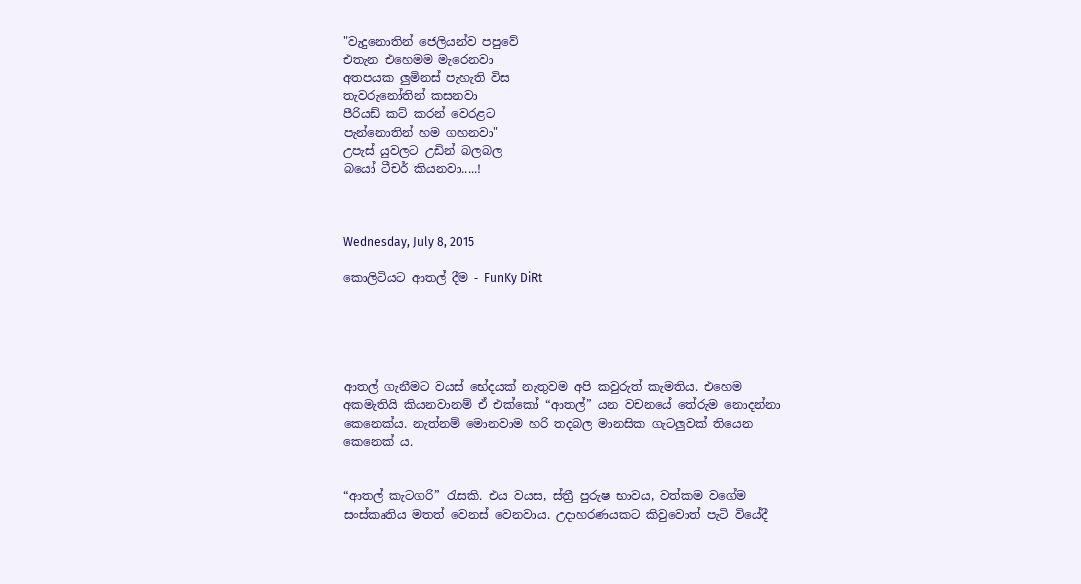"වැදුනොතින් ජෙලියන්ව පපුවේ
එතැන එහෙමම මැරෙනවා
අතපයක ලුමිනස් පැහැති විස
තැවරුනෝතින් කසනවා
පීරියඩ් කට් කරන් වෙරළට
පැන්නොතින් හම ගහනවා"
උපැස් යුවලට උඩින් බලබල
බයෝ ටීචර් කියනවා.....!



Wednesday, July 8, 2015

කොලිටියට ආතල් දීම - FunKy DiRt





ආතල් ගැනීමට වයස් භේදයක් නැතුවම අපි කවුරුත් කැමතිය. එහෙම අකමැතියි කියනවානම් ඒ එක්කෝ “ආතල්” යන වචනයේ තේරුම නොදන්නා කෙනෙක්ය. නැත්නම් මොනවාම හරි තදබල මානසික ගැටලුවක් තියෙන කෙනෙක් ය.


“ආතල් කැටගරි” රැසකි. එය වයස, ස්ත්‍රී පුරුෂ භාවය, වත්කම වගේම සංස්කෘතිය මතත් වෙනස් වෙනවාය. උදාහරණයකට කිවුවොත් පැටි වියේදී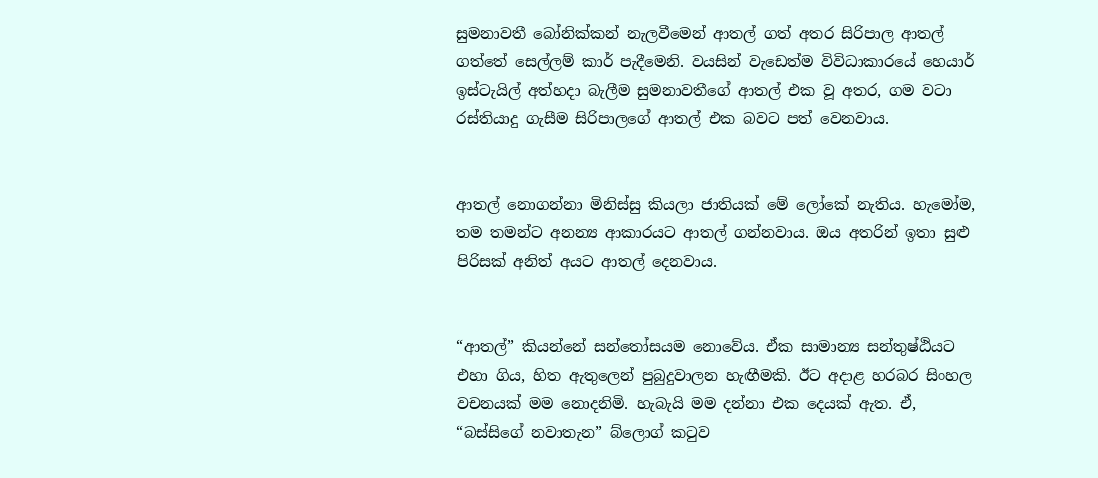සුමනාවතී බෝනික්කන් නැලවීමෙන් ආතල් ගත් අතර සිරිපාල ආතල් ගත්තේ සෙල්ලම් කාර් පැදීමෙනි. වයසින් වැඩෙත්ම විවිධාකාරයේ හෙයාර් ඉස්ටැයිල් අත්හදා බැලීම සුමනාවතීගේ ආතල් එක වූ අතර, ගම වටා රස්තියාදු ගැසීම සිරිපාලගේ ආතල් එක බවට පත් වෙනවාය.


ආතල් නොගන්නා මිනිස්සු කියලා ජාතියක් මේ ලෝකේ නැතිය. හැමෝම, තම තමන්ට අනන්‍ය ආකාරයට ආතල් ගන්නවාය. ඔය අතරින් ඉතා සුළු පිරිසක් අනිත් අයට ආතල් දෙනවාය.


“ආතල්” කියන්නේ සන්තෝසයම නොවේය. ඒක සාමාන්‍ය සන්තුෂ්ඨියට එහා ගිය, හිත ඇතුලෙන් පුබුදුවාලන හැඟීමකි. ඊට අදාළ හරබර සිංහල වචනයක් මම නොදනිමි. හැබැයි මම දන්නා එක දෙයක් ඇත. ඒ, “බස්සිගේ නවාතැන” බ්ලොග් කටුව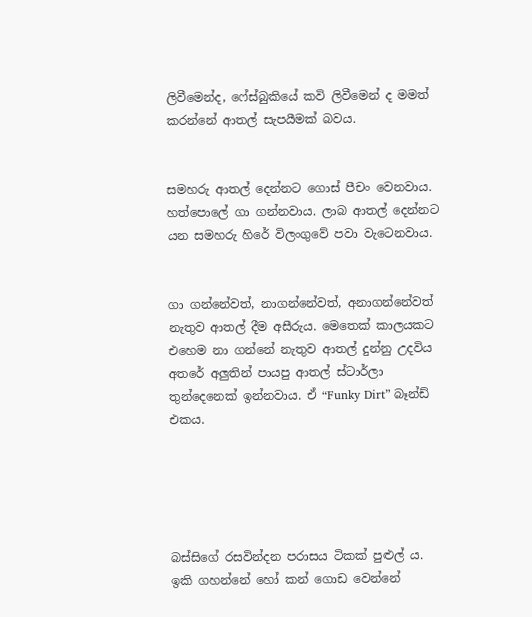ලිවීමෙන්ද, ෆේස්බුකියේ කවි ලිවීමෙන් ද මමත් කරන්නේ ආතල් සැපයීමක් බවය.


සමහරු ආතල් දෙන්නට ගොස් පීචං වෙනවාය. හත්පොලේ ගා ගන්නවාය. ලාබ ආතල් දෙන්නට යන සමහරු හිරේ විලංගුවේ පවා වැටෙනවාය.


ගා ගන්නේවත්, නාගන්නේවත්, අනාගන්නේවත් නැතුව ආතල් දීම අසීරුය. මෙතෙක් කාලයකට එහෙම නා ගන්නේ නැතුව ආතල් දුන්නු උදවිය අතරේ අලුතින් පායපු ආතල් ස්ටාර්ලා තුන්දෙනෙක් ඉන්නවාය. ඒ “Funky Dirt” බෑන්ඩ් එකය.





බස්සිගේ රසවින්දන පරාසය ටිකක් පුළුල් ය. ඉකි ගහන්නේ හෝ කන් ගොඩ වෙන්නේ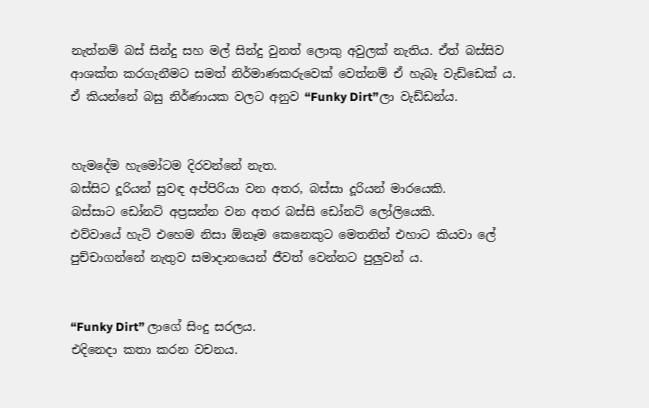නැත්නම් බස් සින්දු සහ මල් සින්දු වුනත් ලොකු අවුලක් නැතිය. ඒත් බස්සිව ආශක්ත කරගැනීමට සමත් නිර්මාණකරුවෙක් වෙත්නම් ඒ හැබෑ වැඩ්ඩෙක් ය. ඒ කියන්නේ බසු නිර්ණායක වලට අනුව “Funky Dirt”ලා වැඩ්ඩන්ය.


හැමදේම හැමෝටම දිරවන්නේ නැත.
බස්සිට දූරියන් සුවඳ අප්පිරියා වන අතර, බස්සා දූරියන් මාරයෙකි.
බස්සාට ඩෝනට් අප්‍රසන්න වන අතර බස්සි ඩෝනට් ලෝලියෙකි.
එව්වායේ හැටි එහෙම නිසා ඕනෑම කෙනෙකුට මෙතනින් එහාට කියවා ලේ පුච්චාගන්නේ නැතුව සමාදානයෙන් ජීවත් වෙන්නට පුලුවන් ය.


“Funky Dirt” ලාගේ සිංදු සරලය.
එදිනෙදා කතා කරන වචනය.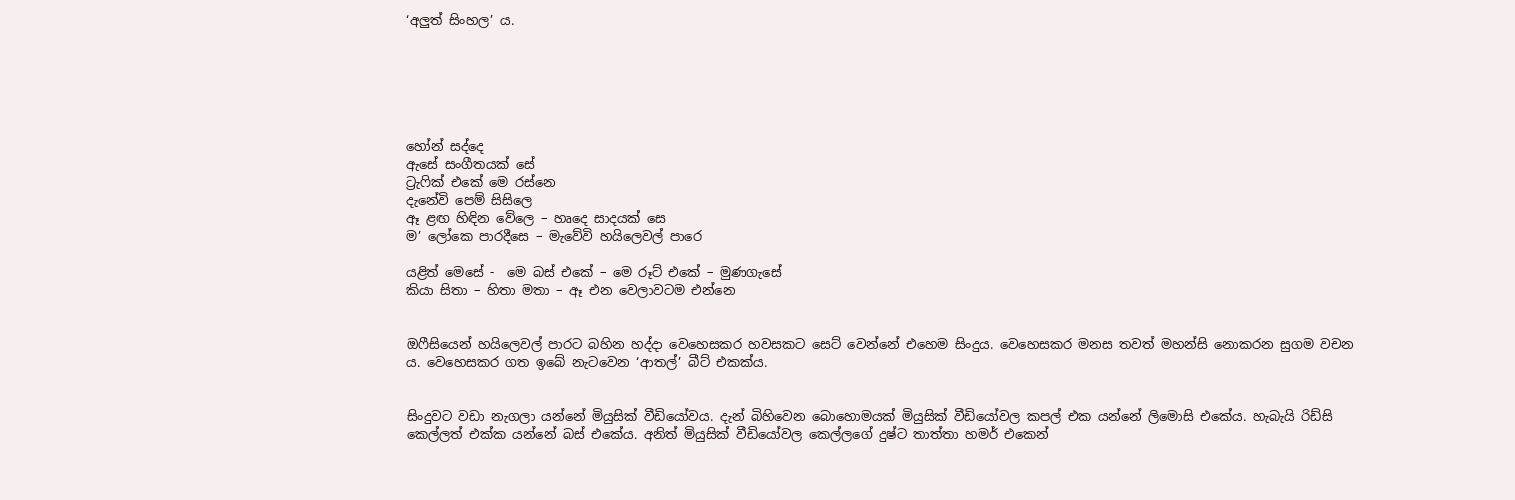‘අලුත් සිංහල’ ය.






හෝන් සද්දෙ
ඇසේ සංගීතයක් සේ
ට්‍රැෆික් එකේ මෙ රස්නෙ
දැනේවි පෙම් සිසිලෙ
ඈ ළඟ හිඳින වේලෙ – හෘදෙ සාදයක් සෙ
ම’ ලෝකෙ පාරදීසෙ – මැවේවි හයිලෙවල් පාරෙ

යළිත් මෙසේ -  මෙ බස් එකේ – මෙ රූට් එකේ – මුණගැසේ
කියා සිතා – හිතා මතා – ඈ එන වෙලාවටම එන්නෙ


ඔෆීසියෙන් හයිලෙවල් පාරට බහින හද්දා වෙහෙසකර හවසකට සෙට් වෙන්නේ එහෙම සිංදුය. වෙහෙසකර මනස තවත් මහන්සි නොකරන සුගම වචන ය. වෙහෙසකර ගත ඉබේ නැටවෙන ‘ආතල්’ බීට් එකක්ය.


සිංදුවට වඩා නැගලා යන්නේ මියුසික් වීඩියෝවය. දැන් බිහිවෙන බොහොමයක් මියුසික් වීඩියෝවල කපල් එක යන්නේ ලිමොසි එකේය. හැබැයි රිඩ්සි කෙල්ලත් එක්ක යන්නේ බස් එකේය. අනිත් මියුසික් වීඩියෝවල කෙල්ලගේ දුෂ්ට තාත්තා හමර් එකෙන්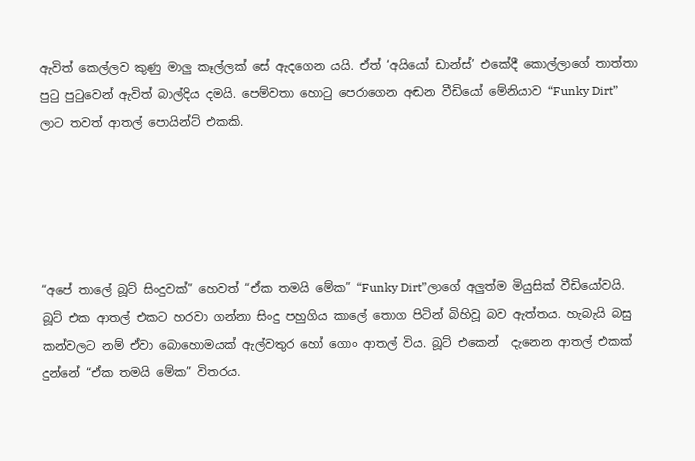ඇවිත් කෙල්ලව කුණු මාලු කෑල්ලක් සේ ඇදගෙන යයි. ඒත් ‘අයියෝ ඩාන්ස්’ එකේදී කොල්ලාගේ තාත්තා පුටු පුටුවෙන් ඇවිත් බාල්දිය දමයි. පෙම්වතා හොටු පෙරාගෙන අඬන වීඩියෝ මේනියාව “Funky Dirt” ලාට තවත් ආතල් පොයින්ට් එකකි.





“අපේ තාලේ බූට් සිංදුවක්” හෙවත් “ඒක තමයි මේක” “Funky Dirt”ලාගේ අලුත්ම මියුසික් වීඩියෝවයි. බූට් එක ආතල් එකට හරවා ගන්නා සිංදු පහුගිය කාලේ තොග පිටින් බිහිවූ බව ඇත්තය. හැබැයි බසු කන්වලට නම් ඒවා බොහොමයක් ඇල්වතුර හෝ ගොං ආතල් විය. බූට් එකෙන්  දැනෙන ආතල් එකක් දුන්නේ “ඒක තමයි මේක” විතරය.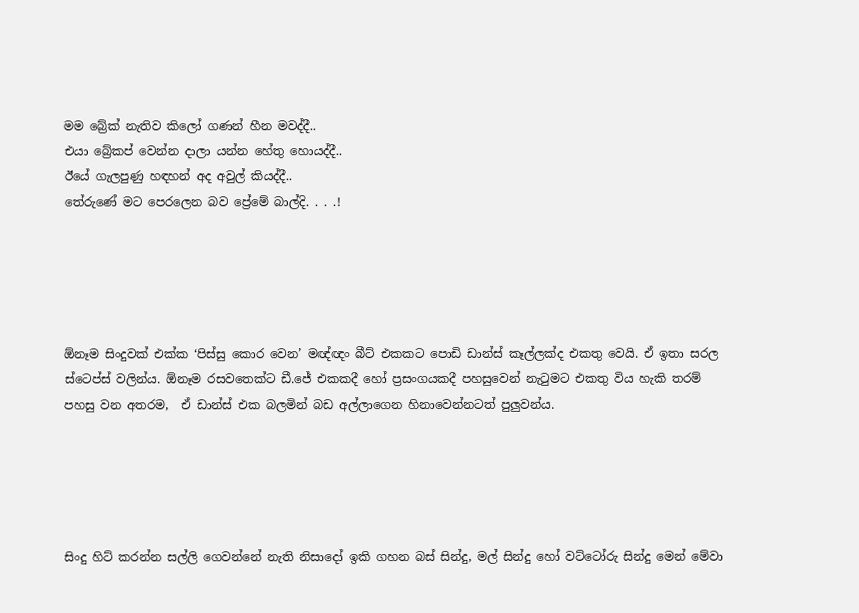මම බ්‍රේක් නැතිව කිලෝ ගණන් හීන මවද්දී..
එයා බ්‍රේකප් වෙන්න දාලා යන්න හේතු හොයද්දී..
ඊයේ ගැලපුණු හඳහන් අද අවුල් කියද්දී..
තේරුණේ මට පෙරලෙන බව ප්‍රේමේ බාල්දි. . . .!





ඕනෑම සිංදුවක් එක්ක ‘පිස්සු කොර වෙන’ මඥ්ඥං බීට් එකකට පොඩි ඩාන්ස් කෑල්ලක්ද එකතු වෙයි. ඒ ඉතා සරල ස්ටෙප්ස් වලින්ය. ඕනෑම රසවතෙක්ට ඩී.ජේ එකකදී හෝ ප්‍රසංගයකදී පහසුවෙන් නැටුමට එකතු විය හැකි තරම් පහසු වන අතරම,  ඒ ඩාන්ස් එක බලමින් බඩ අල්ලාගෙන හිනාවෙන්නටත් පුලුවන්ය.





සිංදු හිට් කරන්න සල්ලි ගෙවන්නේ නැති නිසාදෝ ඉකි ගහන බස් සින්දු, මල් සින්දු හෝ වට්ටෝරු සින්දු මෙන් මේවා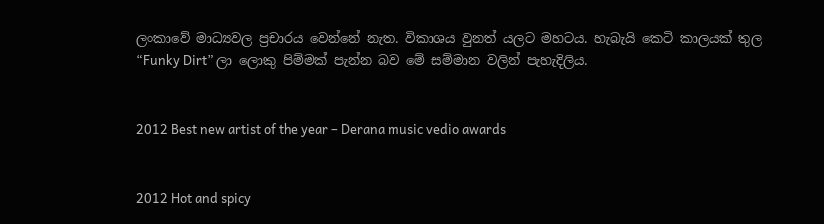ලංකාවේ මාධ්‍යවල ප්‍රචාරය වෙන්නේ නැත. විකාශය වුනත් යලට මහටය. හැබැයි කෙටි කාලයක් තුල “Funky Dirt” ලා ලොකු පිම්මක් පැන්න බව මේ සම්මාන වලින් පැහැදිලිය.


2012 Best new artist of the year – Derana music vedio awards


2012 Hot and spicy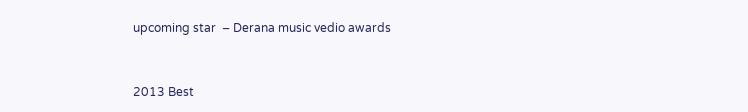upcoming star  – Derana music vedio awards



2013 Best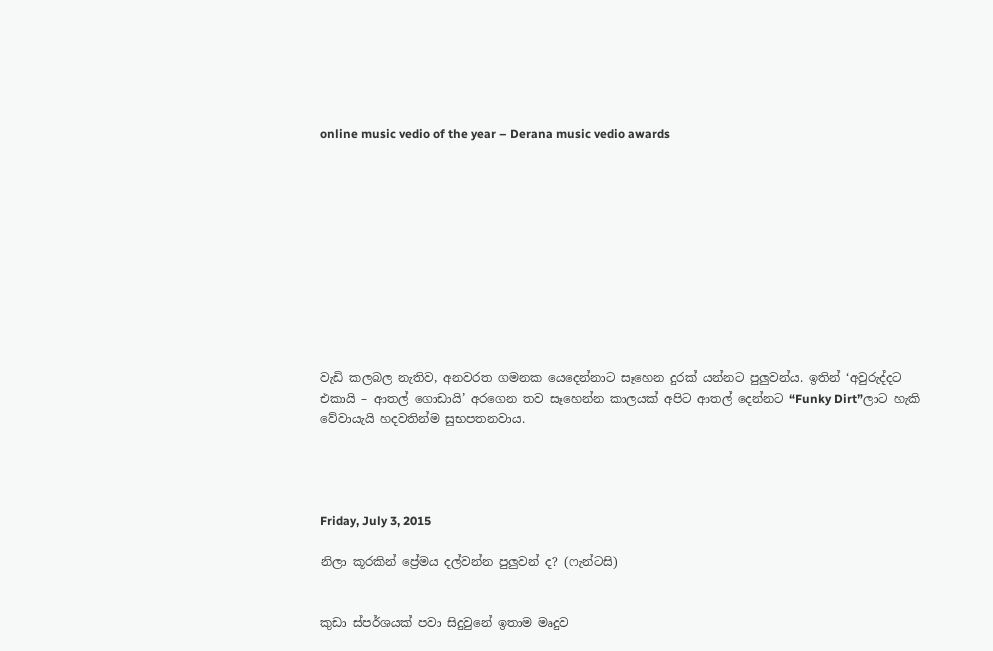online music vedio of the year – Derana music vedio awards











වැඩි කලබල නැතිව, අනවරත ගමනක යෙදෙන්නාට සෑහෙන දුරක් යන්නට පුලුවන්ය. ඉතින් ‘අවුරුද්දට එකායි – ආතල් ගොඩායි’ අරගෙන තව සෑහෙන්න කාලයක් අපිට ආතල් දෙන්නට “Funky Dirt”ලාට හැකි වේවායැයි හදවතින්ම සුභපතනවාය.




Friday, July 3, 2015

නිලා කූරකින් ප්‍රේමය දල්වන්න පුලුවන් ද? (ෆැන්ටසි)


කුඩා ස්පර්ශයක් පවා සිදුවුනේ ඉතාම මෘදුව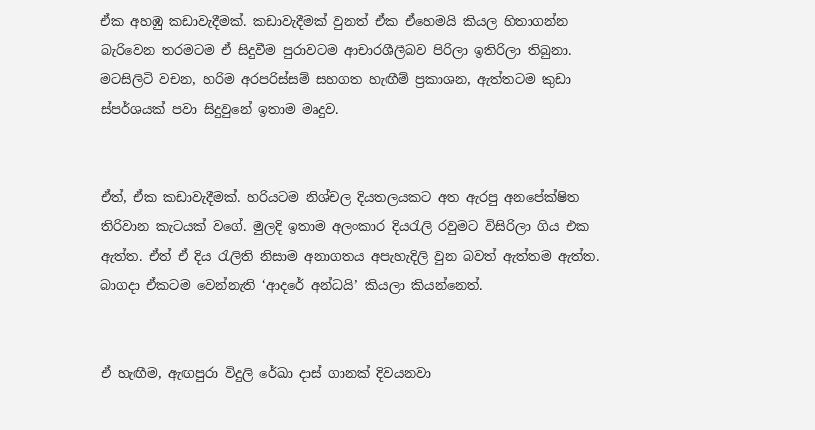ඒක අහඹු කඩාවැදීමක්. කඩාවැදීමක් වුනත් ඒක ඒහෙමයි කියල හිතාගන්න බැරිවෙන තරමටම ඒ සිදුවීම පුරාවටම ආචාරශීලීබව පිරිලා ඉතිරිලා තිබුනා. මටසිලිටි වචන, හරිම අරපරිස්සම් සහගත හැඟීම් ප්‍රකාශන, ඇත්තටම කුඩා ස්පර්ශයක් පවා සිදුවුනේ ඉතාම මෘදුව.


ඒත්, ඒක කඩාවැදීමක්. හරියටම නිශ්චල දියතලයකට අත ඇරපු අනපේක්ෂිත තිරිවාන කැටයක් වගේ. මුලදි ඉතාම අලංකාර දියරැලි රවුමට විසිරිලා ගිය එක ඇත්ත. ඒත් ඒ දිය රැලිති නිසාම අනාගතය අපැහැදිලි වුන බවත් ඇත්තම ඇත්ත. බාගදා ඒකටම වෙන්නැති ‘ආදරේ අන්ධයි’ කියලා කියන්නෙත්.


ඒ හැඟීම, ඇඟපුරා විදුලි රේඛා දාස් ගානක් දිවයනවා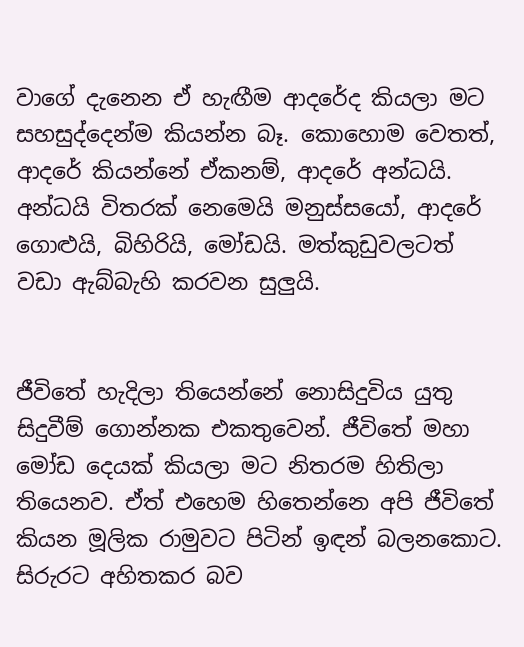වාගේ දැනෙන ඒ හැඟීම ආදරේද කියලා මට සහසුද්දෙන්ම කියන්න බෑ. කොහොම වෙතත්, ආදරේ කියන්නේ ඒකනම්, ආදරේ අන්ධයි. අන්ධයි විතරක් නෙමෙයි මනුස්සයෝ, ආදරේ ගොළුයි, බිහිරියි, මෝඩයි. මත්කුඩුවලටත් වඩා ඇබ්බැහි කරවන සුලුයි.


ජීවිතේ හැදිලා තියෙන්නේ නොසිදුවිය යුතු සිදුවීම් ගොන්නක එකතුවෙන්. ජීවිතේ මහා මෝඩ දෙයක් කියලා මට නිතරම හිතිලා තියෙනව. ඒත් එහෙම හිතෙන්නෙ අපි ජීවිතේ කියන මූලික රාමුවට පිටින් ඉඳන් බලනකොට. සිරුරට අහිතකර බව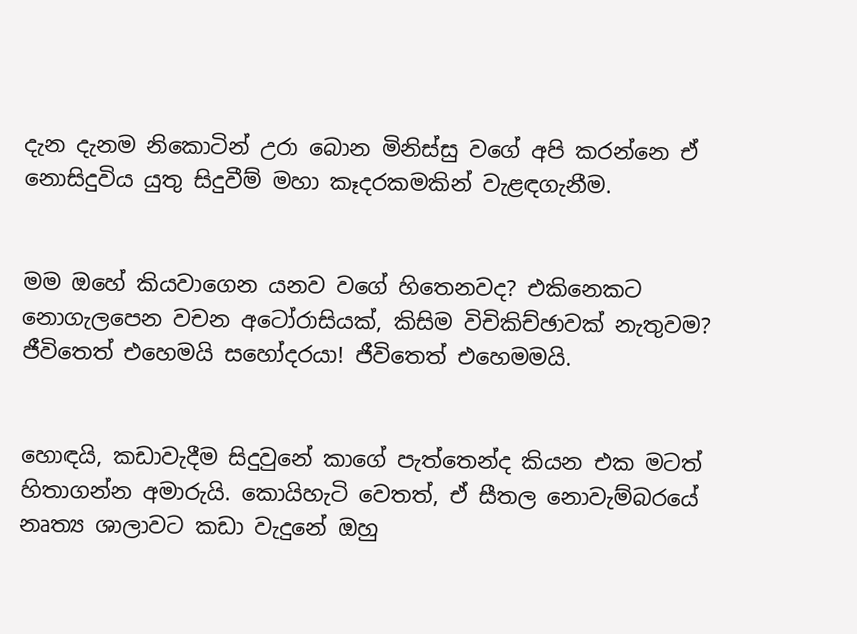දැන දැනම නිකොටින් උරා බොන මිනිස්සු වගේ අපි කරන්නෙ ඒ නොසිදුවිය යුතු සිදුවීම් මහා කෑදරකමකින් වැළඳගැනීම.


මම ඔහේ කියවාගෙන යනව වගේ හිතෙනවද? එකිනෙකට නොගැලපෙන වචන අටෝරාසියක්, කිසිම විචිකිච්ඡාවක් නැතුවම? ජීවිතෙත් එහෙමයි සහෝදරයා! ජීවිතෙත් එහෙමමයි.


හොඳයි, කඩාවැදීම සිදුවුනේ කාගේ පැත්තෙන්ද කියන එක මටත් හිතාගන්න අමාරුයි. කොයිහැටි වෙතත්, ඒ සීතල නොවැම්බරයේ නෘත්‍ය ශාලාවට කඩා වැදුනේ ඔහු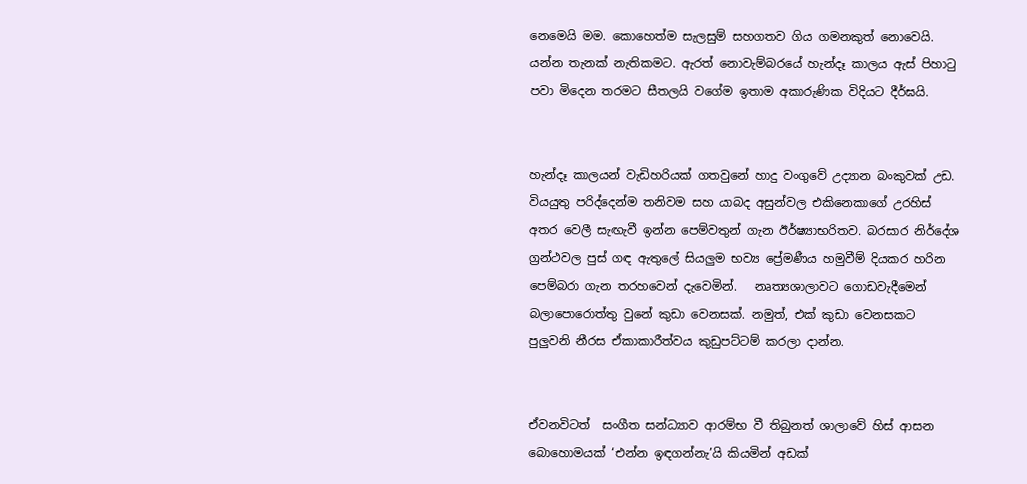නෙමෙයි මම. කොහෙත්ම සැලසුම් සහගතව ගිය ගමනකුත් නොවෙයි. යන්න තැනක් නැතිකමට. ඇරත් නොවැම්බරයේ හැන්දෑ කාලය ඇස් පිහාටු පවා මිදෙන තරමට සීතලයි වගේම ඉතාම අකාරුණික විදියට දීර්ඝයි.


හැන්දෑ කාලයන් වැඩිහරියක් ගතවුනේ හාදු වංගුවේ උද්‍යාන බංකුවක් උඩ. වියයුතු පරිද්දෙන්ම තනිවම සහ යාබද අසුන්වල එකිනෙකාගේ උරහිස් අතර වෙලී සැඟැවී ඉන්න පෙම්වතුන් ගැන ඊර්ෂ්‍යාභරිතව. බරසාර නිර්දේශ ග්‍රන්ථවල පුස් ගඳ ඇතුලේ සියලුම භව්‍ය ප්‍රේමණීය හමුවීම් දියකර හරින පෙම්බරා ගැන තරහවෙන් දැවෙමින්.   නෘත්‍යශාලාවට ගොඩවැදීමෙන් බලාපොරොත්තු වුනේ කුඩා වෙනසක්. නමුත්, එක් කුඩා වෙනසකට පුලුවනි නීරස ඒකාකාරීත්වය කුඩුපට්ටම් කරලා දාන්න.


ඒවනවිටත්  සංගීත සන්ධ්‍යාව ආරම්භ වී තිබුනත් ශාලාවේ හිස් ආසන බොහොමයක් ‘එන්න ඉඳගන්නැ’යි කියමින් අඩක්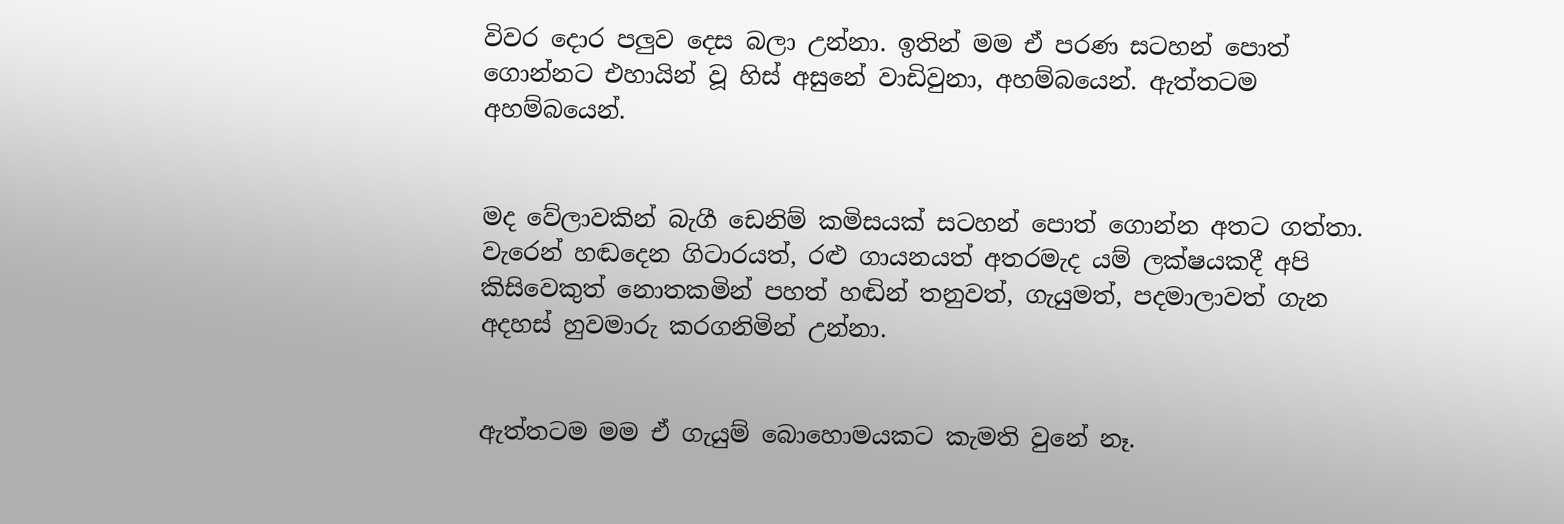විවර දොර පලුව දෙස බලා උන්නා. ඉතින් මම ඒ පරණ සටහන් පොත් ගොන්නට එහායින් වූ හිස් අසුනේ වාඩිවුනා, අහම්බයෙන්. ඇත්තටම අහම්බයෙන්.


මද වේලාවකින් බැගී ඩෙනිම් කමිසයක් සටහන් පොත් ගොන්න අතට ගත්තා. වැරෙන් හඬදෙන ගිටාරයත්, රළු ගායනයත් අතරමැද යම් ලක්ෂයකදී අපි කිසිවෙකුත් නොතකමින් පහත් හඬින් තනුවත්, ගැයුමත්, පදමාලාවත් ගැන අදහස් හුවමාරු කරගනිමින් උන්නා.


ඇත්තටම මම ඒ ගැයුම් බොහොමයකට කැමති වුනේ නෑ.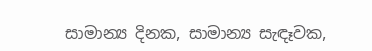සාමාන්‍ය දිනක, සාමාන්‍ය සැඳෑවක,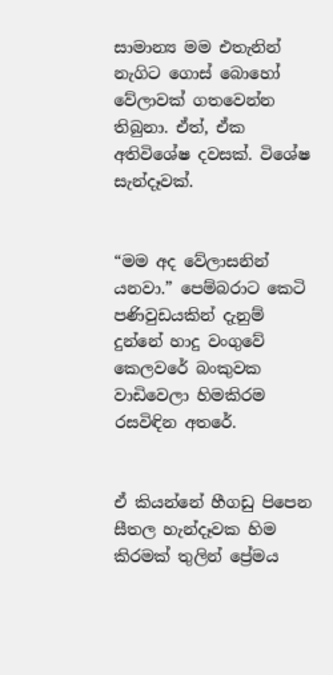සාමාන්‍ය මම එතැනින් නැගිට ගොස් බොහෝ වේලාවක් ගතවෙන්න තිබුනා. ඒත්, ඒක අතිවිශේෂ දවසක්. විශේෂ සැන්දෑවක්.


“මම අද වේලාසනින් යනවා.” පෙම්බරාට කෙටි පණිවුඩයකින් දැනුම් දුන්නේ හාදු වංගුවේ කෙලවරේ බංකුවක වාඩිවෙලා හිමකිරම රසවිඳින අතරේ.


ඒ කියන්නේ හීගඩු පිපෙන සීතල හැන්දෑවක හිම කිරමක් තුලින් ප්‍රේමය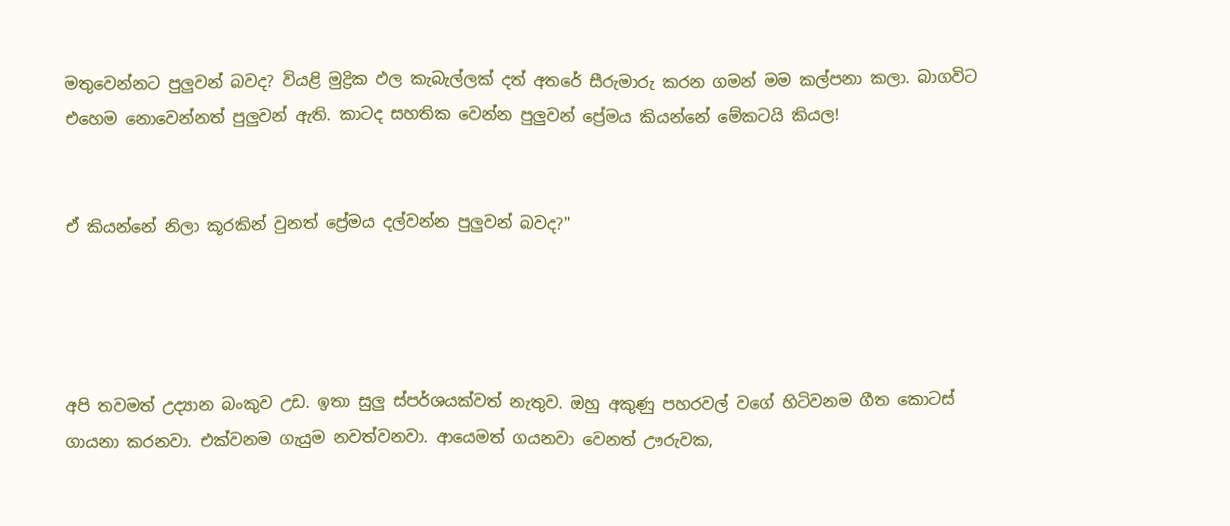මතුවෙන්නට පුලුවන් බවද? වියළි මුද්‍රික ඵල කැබැල්ලක් දත් අතරේ සීරුමාරු කරන ගමන් මම කල්පනා කලා. බාගවිට එහෙම නොවෙන්නත් පුලුවන් ඇති. කාටද සහතික වෙන්න පුලුවන් ප්‍රේමය කියන්නේ මේකටයි කියල!


ඒ කියන්නේ නිලා කූරකින් වුනත් ප්‍රේමය දල්වන්න පුලුවන් බවද?"




අපි තවමත් උද්‍යාන බංකුව උඩ. ඉතා සුලු ස්පර්ශයක්වත් නැතුව. ඔහු අකුණු පහරවල් වගේ හිටිවනම ගීත කොටස් ගායනා කරනවා. එක්වනම ගැයුම නවත්වනවා. ආයෙමත් ගයනවා වෙනත් ඌරුවක,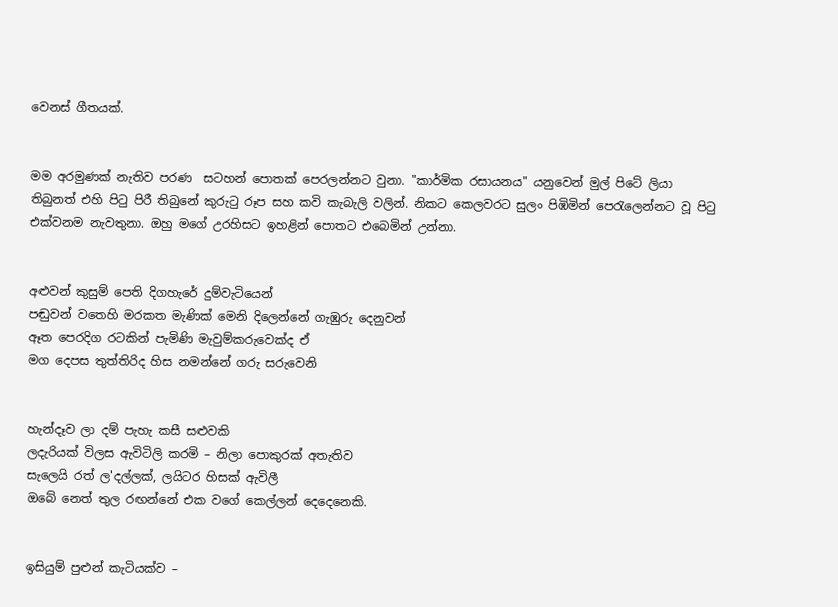වෙනස් ගීතයක්.


මම අරමුණක් නැතිව පරණ  සටහන් පොතක් පෙරලන්නට වුනා. "කාර්මික රසායනය" යනුවෙන් මුල් පිටේ ලියා තිබුනත් එහි පිටු පිරී තිබුනේ කුරුටු රූප සහ කවි කැබැලි වලින්. නිකට කෙලවරට සුලං පිඹිමින් පෙරැලෙන්නට වූ පිටු එක්වනම නැවතුනා. ඔහු මගේ උරහිසට ඉහළින් පොතට එබෙමින් උන්නා.


අළුවන් කුසුම් පෙති දිගහැරේ දුම්වැටියෙන්
පඬුවන් වතෙහි මරකත මැණික් මෙනි දිලෙන්නේ ගැඹුරු දෙනුවන්
ඈත පෙරදිග රටකින් පැමිණි මැවුම්කරුවෙක්ද ඒ
මග දෙපස තුත්තිරිද හිස නමන්නේ ගරු සරුවෙනි


හැන්දෑව ලා දම් පැහැ කසී සළුවකි
ලදැරියක් විලස ඇවිටිලි කරමි – නිලා පොකුරක් අතැතිව
සැලෙයි රත් ල'දල්ලක්, ලයිටර හිසක් ඇවිලී
ඔබේ නෙත් තුල රඟන්නේ එක වගේ කෙල්ලන් දෙදෙනෙකි.


ඉසියුම් පුළුන් කැටියක්ව –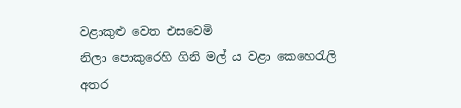වළාකුළු වෙත එසවෙමි
නිලා පොකුරෙහි ගිනි මල් ය වළා කෙහෙරැලි අතර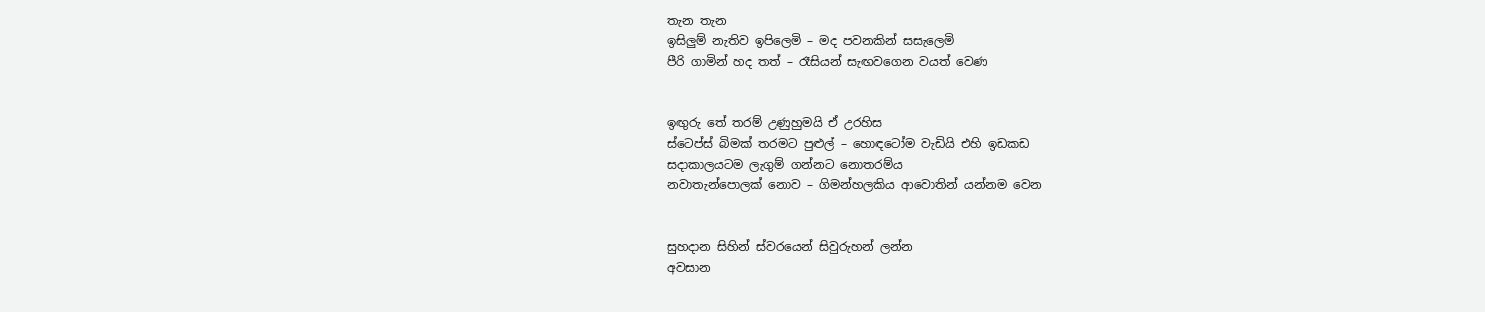තැන තැන
ඉසිලුම් නැතිව ඉපිලෙමි – මද පවනකින් සසැලෙමි
පීරි ගාමින් හද තත් – රෑසියන් සැඟවගෙන වයත් වෙණ


ඉඟුරු තේ තරම් උණුහුමයි ඒ උරහිස
ස්ටෙප්ස් බිමක් තරමට පුළුල් – හොඳටෝම වැඩියි එහි ඉඩකඩ
සදාකාලයටම ලැගුම් ගන්නට නොතරම්ය
නවාතැන්පොලක් නොව – ගිමන්හලකිය ආවොතින් යන්නම වෙන


සුහදාන සිහින් ස්වරයෙන් සිවුරුහන් ලන්න
අවසාන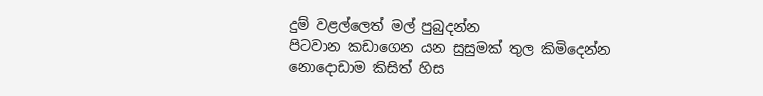දුම් වළල්ලෙත් මල් පුබුදන්න
පිටවාන කඩාගෙන යන සුසුමක් තුල කිමිදෙන්න
නොදොඩාම කිසිත් හිස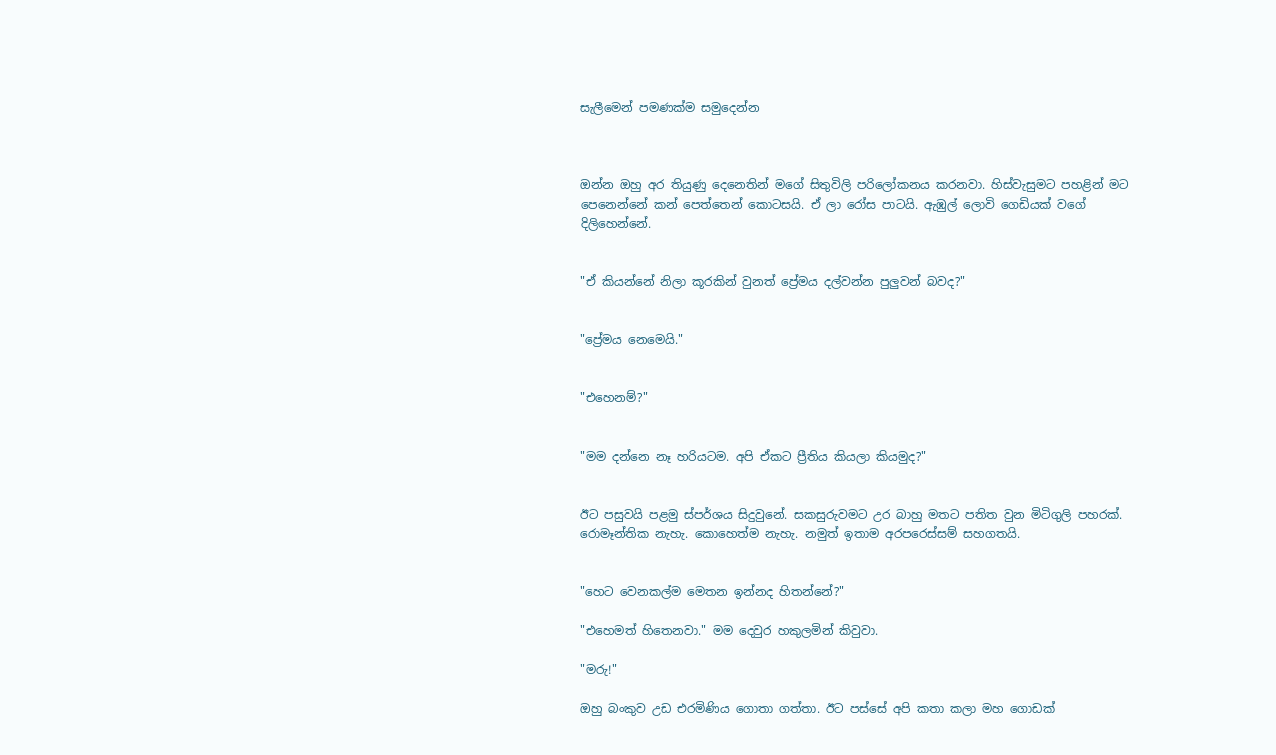සැලීමෙන් පමණක්ම සමුදෙන්න



ඔන්න ඔහු අර තියුණු දෙනෙතින් මගේ සිතුවිලි පරිලෝකනය කරනවා. හිස්වැසුමට පහළින් මට පෙනෙන්නේ කන් පෙත්තෙන් කොටසයි. ඒ ලා රෝස පාටයි. ඇඹුල් ලොවි ගෙඩියක් වගේ දිලිහෙන්නේ.


"ඒ කියන්නේ නිලා කූරකින් වුනත් ප්‍රේමය දල්වන්න පුලුවන් බවද?"


"ප්‍රේමය නෙමෙයි."


"එහෙනම්?"


"මම දන්නෙ නෑ හරියටම. අපි ඒකට ප්‍රීතිය කියලා කියමුද?"


ඊට පසුවයි පළමු ස්පර්ශය සිදුවුනේ. සකසුරුවමට උර බාහු මතට පතිත වුන මිටිගුලි පහරක්. රොමෑන්තික නැහැ. කොහෙත්ම නැහැ. නමුත් ඉතාම අරපරෙස්සම් සහගතයි.


"හෙට වෙනකල්ම මෙතන ඉන්නද හිතන්නේ?"

"එහෙමත් හිතෙනවා." මම දෙවුර හකුලමින් කිවුවා.

"මරු!"

ඔහු බංකුව උඩ එරමිණිය ගොතා ගත්තා. ඊට පස්සේ අපි කතා කලා මහ ගොඩක්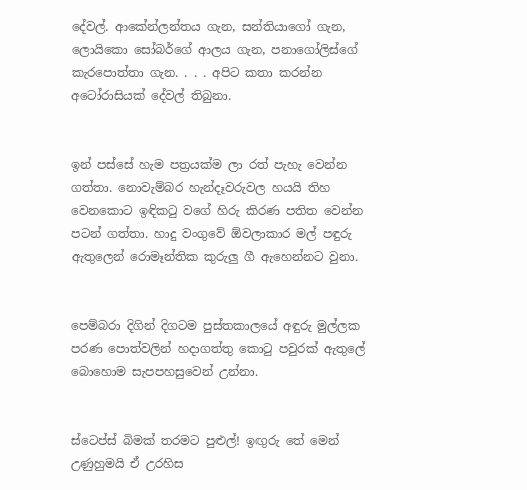දේවල්. ආකේන්ලන්තය ගැන, සන්තියාගෝ ගැන, ලොයිකො සෝබර්ගේ ආලය ගැන, පනාගෝලිස්ගේ කැරපොත්තා ගැන. . . . අපිට කතා කරන්න අටෝරාසියක් දේවල් තිබුනා.


ඉන් පස්සේ හැම පත්‍රයක්ම ලා රත් පැහැ වෙන්න ගත්තා. නොවැම්බර හැන්දෑවරුවල හයයි තිහ වෙනකොට ඉඳිකටු වගේ හිරු කිරණ පතිත වෙන්න පටන් ගත්තා. හාදු වංගුවේ ඕවලාකාර මල් පඳුරු ඇතුලෙන් රොමෑන්තික කුරුලු ගී ඇහෙන්නට වුනා.


පෙම්බරා දිගින් දිගටම පුස්තකාලයේ අඳුරු මුල්ලක පරණ පොත්වලින් හදාගත්තු කොටු පවුරක් ඇතුලේ බොහොම සැපපහසුවෙන් උන්නා.


ස්ටෙප්ස් බිමක් තරමට පුළුල්! ඉඟුරු තේ මෙන් උණුහුමයි ඒ උරහිස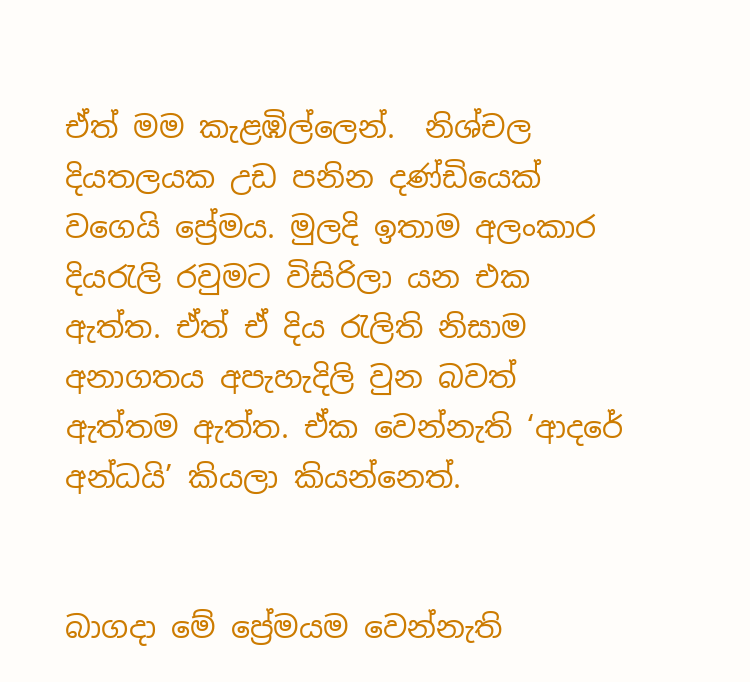ඒත් මම කැළඹිල්ලෙන්.  නිශ්චල දියතලයක උඩ පනින දණ්ඩියෙක් වගෙයි ප්‍රේමය. මුලදි ඉතාම අලංකාර දියරැලි රවුමට විසිරිලා යන එක ඇත්ත. ඒත් ඒ දිය රැලිති නිසාම අනාගතය අපැහැදිලි වුන බවත් ඇත්තම ඇත්ත. ඒක වෙන්නැති ‘ආදරේ අන්ධයි’ කියලා කියන්නෙත්.


බාගදා මේ ප්‍රේමයම වෙන්නැති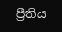ප්‍රීතිය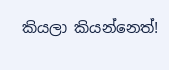කියලා කියන්නෙත්!